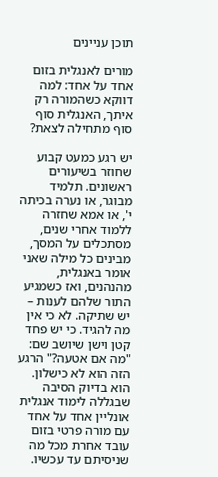תוכן עניינים

מורים לאנגלית בזום אחד על אחד: למה דווקא כשהמורה רק איתך, האנגלית סוף סוף מתחילה לצאת?

יש רגע כמעט קבוע שחוזר בשיעורים ראשונים. תלמיד מבוגר, או נערה בכיתה י', או אמא שחזרה ללמוד אחרי שנים, מסתכלים על המסך, מבינים כל מילה שאני אומר באנגלית, מהנהנים, ואז כשמגיע התור שלהם לענות – יש שתיקה. לא כי אין מה להגיד. כי יש פחד קטן וישן שיושב שם: "מה אם אטעה?" הרגע הזה הוא לא כישלון. הוא בדיוק הסיבה שבגללה לימוד אנגלית אונליין אחד על אחד עם מורה פרטי בזום עובד אחרת מכל מה שניסיתם עד עכשיו.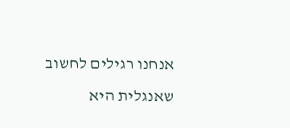אנחנו רגילים לחשוב שאנגלית היא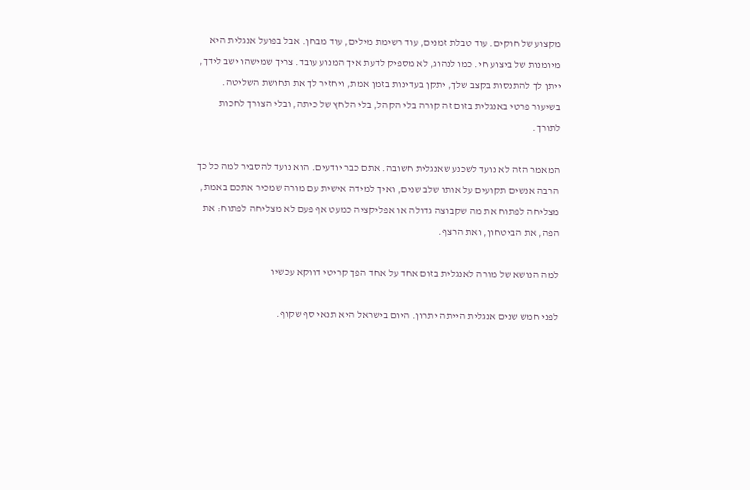מקצוע של חוקים. עוד טבלת זמנים, עוד רשימת מילים, עוד מבחן. אבל בפועל אנגלית היא מיומנות של ביצוע חי. כמו לנהוג, לא מספיק לדעת איך המנוע עובד. צריך שמישהו ישב לידך, ייתן לך להתנסות בקצב שלך, יתקן בעדינות בזמן אמת, ויחזיר לך את תחושת השליטה. בשיעור פרטי באנגלית בזום זה קורה בלי הקהל, בלי הלחץ של כיתה, ובלי הצורך לחכות לתורך.

המאמר הזה לא נועד לשכנע שאנגלית חשובה. אתם כבר יודעים. הוא נועד להסביר למה כל כך הרבה אנשים תקועים על אותו שלב שנים, ואיך למידה אישית עם מורה שמכיר אתכם באמת, מצליחה לפתוח את מה שקבוצה גדולה או אפליקציה כמעט אף פעם לא מצליחה לפתוח: את הפה, את הביטחון, ואת הרצף.

למה הנושא של מורה לאנגלית בזום אחד על אחד הפך קריטי דווקא עכשיו

לפני חמש שנים אנגלית הייתה יתרון. היום בישראל היא תנאי סף שקוף.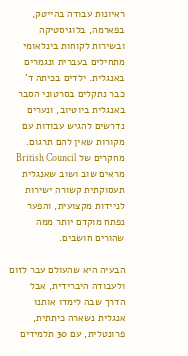ראיונות עבודה בהייטק, בפארמה, בלוגיסטיקה ובשירות לקוחות בינלאומי מתחילים בעברית ונגמרים באנגלית. ילדים בכיתה ד' כבר נתקלים בסרטוני הסבר באנגלית ביוטיוב, ונערים נדרשים להגיש עבודות עם מקורות שאין להם תרגום. מחקרים של British Council מראים שוב ושוב שאנגלית תעסוקתית קשורה ישירות לניידות מקצועית, והפער נפתח מוקדם יותר ממה שהורים חושבים.

הבעיה היא שהעולם עבר לזום ולעבודה היברידית, אבל הדרך שבה לימדו אותנו אנגלית נשארה כיתתית, פרונטלית, עם 30 תלמידים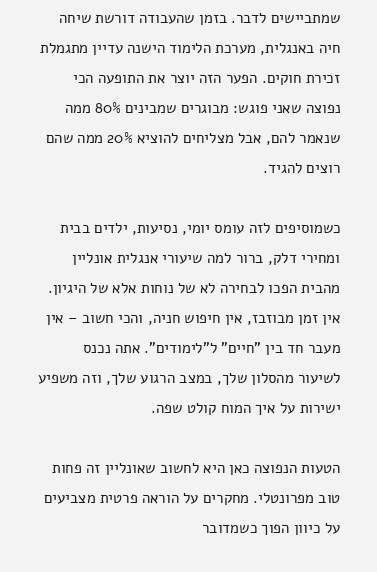שמתביישים לדבר. בזמן שהעבודה דורשת שיחה חיה באנגלית, מערכת הלימוד הישנה עדיין מתגמלת זכירת חוקים. הפער הזה יוצר את התופעה הכי נפוצה שאני פוגש: מבוגרים שמבינים 80% ממה שנאמר להם, אבל מצליחים להוציא 20% ממה שהם רוצים להגיד.

כשמוסיפים לזה עומס יומי, נסיעות, ילדים בבית ומחירי דלק, ברור למה שיעורי אנגלית אונליין מהבית הפכו לבחירה לא של נוחות אלא של היגיון. אין זמן מבוזבז, אין חיפוש חניה, והכי חשוב – אין מעבר חד בין "חיים" ל"לימודים". אתה נכנס לשיעור מהסלון שלך, במצב הרגוע שלך, וזה משפיע ישירות על איך המוח קולט שפה.

הטעות הנפוצה כאן היא לחשוב שאונליין זה פחות טוב מפרונטלי. מחקרים על הוראה פרטית מצביעים על כיוון הפוך כשמדובר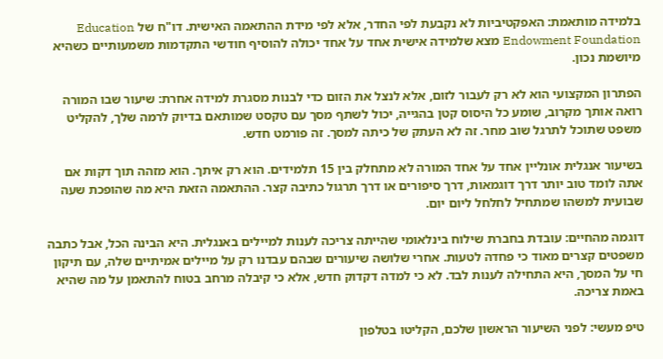בלמידה מותאמת: האפקטיביות לא נקבעת לפי החדר, אלא לפי מידת ההתאמה האישית. דו"ח של Education Endowment Foundation מצא שלמידה אישית אחד על אחד יכולה להוסיף חודשי התקדמות משמעותיים כשהיא מיושמת נכון.

הפתרון המקצועי הוא לא רק לעבור לזום, אלא לנצל את הזום כדי לבנות מסגרת למידה אחרת: שיעור שבו המורה רואה אותך מקרוב, שומע כל היסוס קטן בהגייה, יכול לשתף מסך עם טקסט שמותאם בדיוק לרמה שלך, להקליט משפט שתוכל לתרגל שוב מחר. זה לא העתק של כיתה למסך. זה פורמט חדש.

בשיעור אנגלית אונליין אחד על אחד המורה לא מתחלק בין 15 תלמידים. הוא רק איתך. הוא מזהה תוך דקות אם אתה לומד טוב יותר דרך דוגמאות, דרך סיפורים או דרך תרגול כתיבה קצר. ההתאמה הזאת היא מה שהופכת שעה שבועית למשהו שמתחיל לחלחל ליום יום.

דוגמה מהחיים: עובדת בחברת שילוח בינלאומי שהייתה צריכה לענות למיילים באנגלית. היא הבינה הכל, אבל כתבה משפטים קצרים מאוד כי פחדה לטעות. אחרי שלושה שיעורים שבהם עבדנו רק על מיילים אמיתיים שלה, עם תיקון חי על המסך, היא התחילה לענות לבד. לא כי למדה דקדוק חדש, אלא כי קיבלה מרחב בטוח להתאמן על מה שהיא באמת צריכה.

טיפ מעשי: לפני השיעור הראשון שלכם, הקליטו בטלפון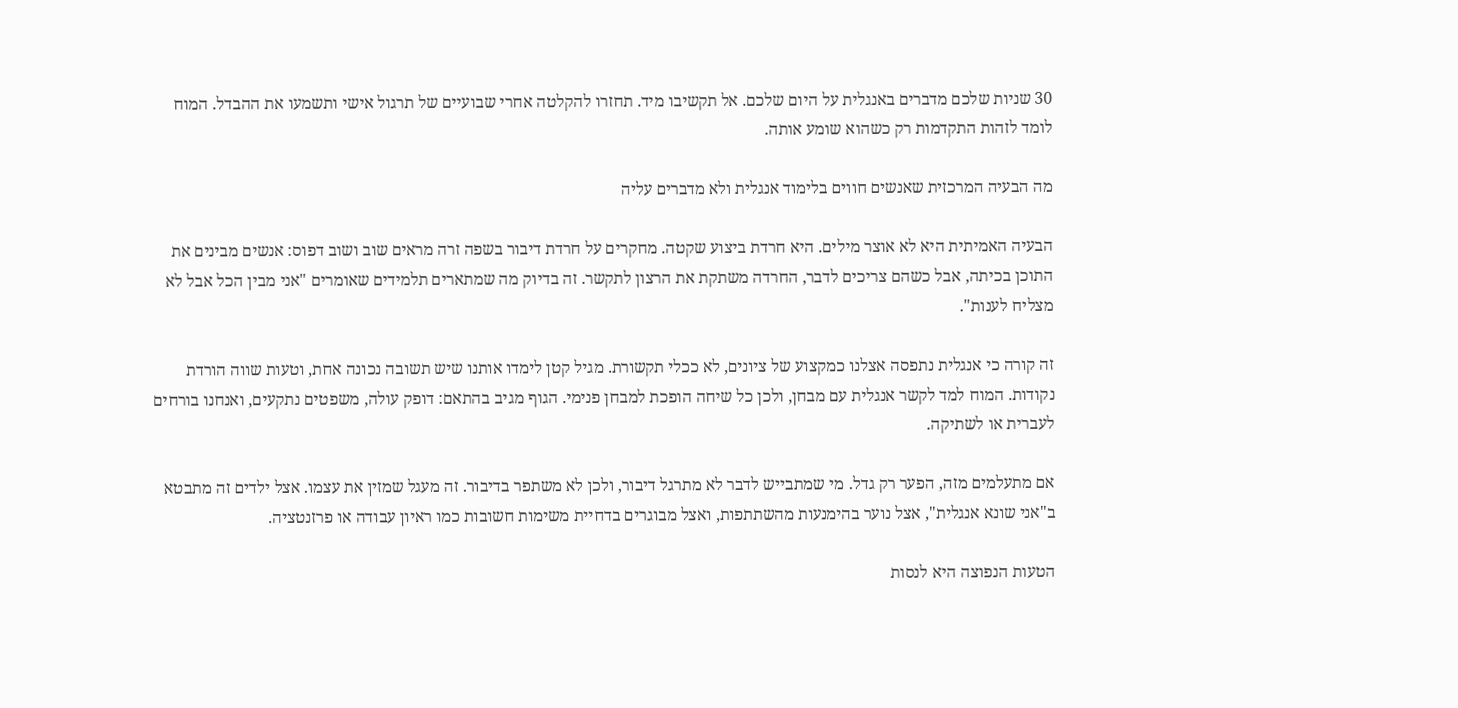30 שניות שלכם מדברים באנגלית על היום שלכם. אל תקשיבו מיד. תחזרו להקלטה אחרי שבועיים של תרגול אישי ותשמעו את ההבדל. המוח לומד לזהות התקדמות רק כשהוא שומע אותה.

מה הבעיה המרכזית שאנשים חווים בלימוד אנגלית ולא מדברים עליה

הבעיה האמיתית היא לא אוצר מילים. היא חרדת ביצוע שקטה. מחקרים על חרדת דיבור בשפה זרה מראים שוב ושוב דפוס: אנשים מבינים את התוכן בכיתה, אבל כשהם צריכים לדבר, החרדה משתקת את הרצון לתקשר. זה בדיוק מה שמתארים תלמידים שאומרים "אני מבין הכל אבל לא מצליח לענות".

זה קורה כי אנגלית נתפסה אצלנו כמקצוע של ציונים, לא ככלי תקשורת. מגיל קטן לימדו אותנו שיש תשובה נכונה אחת, וטעות שווה הורדת נקודות. המוח למד לקשר אנגלית עם מבחן, ולכן כל שיחה הופכת למבחן פנימי. הגוף מגיב בהתאם: דופק עולה, משפטים נתקעים, ואנחנו בורחים לעברית או לשתיקה.

אם מתעלמים מזה, הפער רק גדל. מי שמתבייש לדבר לא מתרגל דיבור, ולכן לא משתפר בדיבור. זה מעגל שמזין את עצמו. אצל ילדים זה מתבטא ב"אני שונא אנגלית", אצל נוער בהימנעות מהשתתפות, ואצל מבוגרים בדחיית משימות חשובות כמו ראיון עבודה או פרזנטציה.

הטעות הנפוצה היא לנסות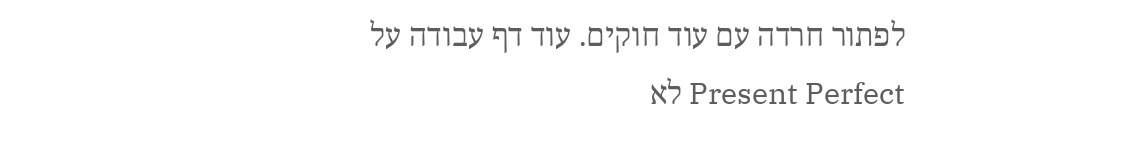לפתור חרדה עם עוד חוקים. עוד דף עבודה על Present Perfect לא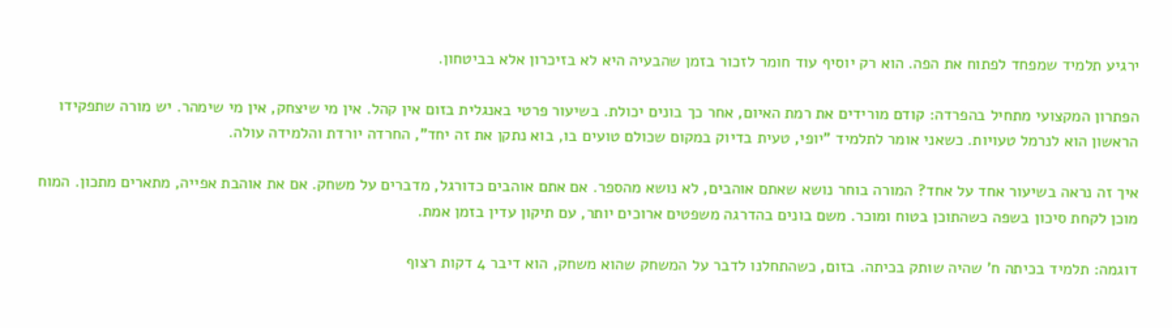ירגיע תלמיד שמפחד לפתוח את הפה. הוא רק יוסיף עוד חומר לזכור בזמן שהבעיה היא לא בזיכרון אלא בביטחון.

הפתרון המקצועי מתחיל בהפרדה: קודם מורידים את רמת האיום, אחר כך בונים יכולת. בשיעור פרטי באנגלית בזום אין קהל. אין מי שיצחק, אין מי שימהר. יש מורה שתפקידו הראשון הוא לנרמל טעויות. כשאני אומר לתלמיד "יופי, טעית בדיוק במקום שכולם טועים בו, בוא נתקן את זה יחד", החרדה יורדת והלמידה עולה.

איך זה נראה בשיעור אחד על אחד? המורה בוחר נושא שאתם אוהבים, לא נושא מהספר. אם אתם אוהבים כדורגל, מדברים על משחק. אם את אוהבת אפייה, מתארים מתכון. המוח מוכן לקחת סיכון בשפה כשהתוכן בטוח ומוכר. משם בונים בהדרגה משפטים ארוכים יותר, עם תיקון עדין בזמן אמת.

דוגמה: תלמיד בכיתה ח' שהיה שותק בכיתה. בזום, כשהתחלנו לדבר על המשחק שהוא משחק, הוא דיבר 4 דקות רצוף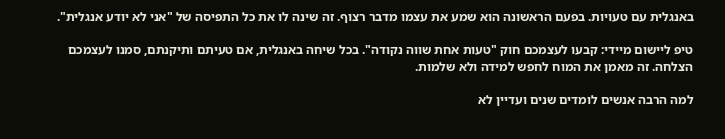באנגלית עם טעויות. בפעם הראשונה הוא שמע את עצמו מדבר רצוף. זה שינה לו את כל התפיסה של "אני לא יודע אנגלית".

טיפ ליישום מיידי: קבעו לעצמכם חוק "טעות אחת שווה נקודה". בכל שיחה באנגלית, אם טעיתם ותיקנתם, סמנו לעצמכם הצלחה. זה מאמן את המוח לחפש למידה ולא שלמות.

למה הרבה אנשים לומדים שנים ועדיין לא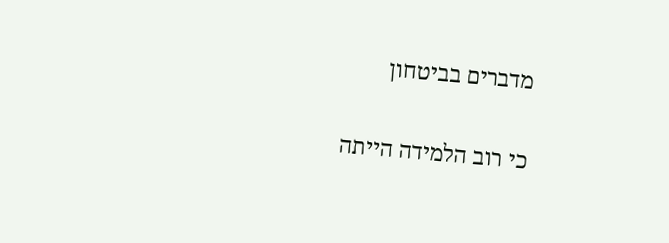מדברים בביטחון

כי רוב הלמידה הייתה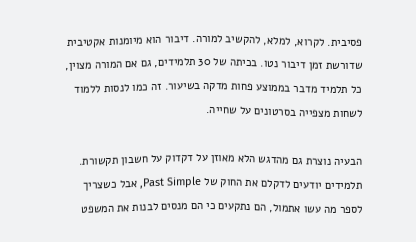פסיבית. לקרוא, למלא, להקשיב למורה. דיבור הוא מיומנות אקטיבית שדורשת זמן דיבור נטו. בכיתה של 30 תלמידים, גם אם המורה מצוין, כל תלמיד מדבר בממוצע פחות מדקה בשיעור. זה כמו לנסות ללמוד לשחות מצפייה בסרטונים על שחייה.

הבעיה נוצרת גם מהדגש הלא מאוזן על דקדוק על חשבון תקשורת. תלמידים יודעים לדקלם את החוק של Past Simple, אבל כשצריך לספר מה עשו אתמול, הם נתקעים כי הם מנסים לבנות את המשפט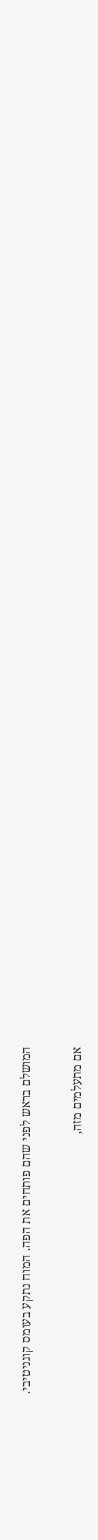המושלם בראש לפני שהם פותחים את הפה. המוח נתקע בעומס קוגניטיבי.

אם מתעלמים מזה,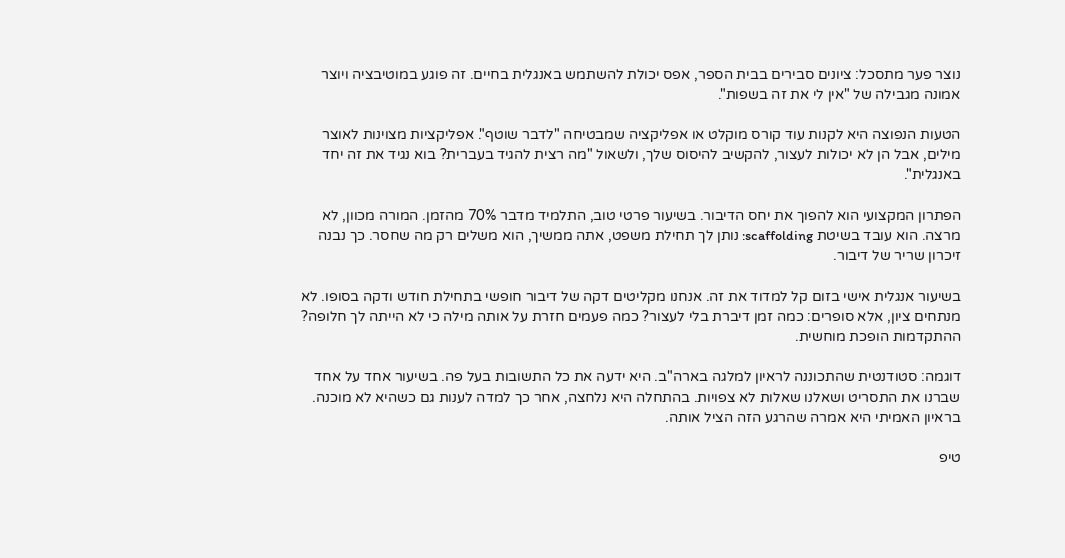נוצר פער מתסכל: ציונים סבירים בבית הספר, אפס יכולת להשתמש באנגלית בחיים. זה פוגע במוטיבציה ויוצר אמונה מגבילה של "אין לי את זה בשפות".

הטעות הנפוצה היא לקנות עוד קורס מוקלט או אפליקציה שמבטיחה "לדבר שוטף". אפליקציות מצוינות לאוצר מילים, אבל הן לא יכולות לעצור, להקשיב להיסוס שלך, ולשאול "מה רצית להגיד בעברית? בוא נגיד את זה יחד באנגלית".

הפתרון המקצועי הוא להפוך את יחס הדיבור. בשיעור פרטי טוב, התלמיד מדבר 70% מהזמן. המורה מכוון, לא מרצה. הוא עובד בשיטת scaffolding: נותן לך תחילת משפט, אתה ממשיך, הוא משלים רק מה שחסר. כך נבנה זיכרון שריר של דיבור.

בשיעור אנגלית אישי בזום קל למדוד את זה. אנחנו מקליטים דקה של דיבור חופשי בתחילת חודש ודקה בסופו. לא מנתחים ציון, אלא סופרים: כמה זמן דיברת בלי לעצור? כמה פעמים חזרת על אותה מילה כי לא הייתה לך חלופה? ההתקדמות הופכת מוחשית.

דוגמה: סטודנטית שהתכוננה לראיון למלגה בארה"ב. היא ידעה את כל התשובות בעל פה. בשיעור אחד על אחד שברנו את התסריט ושאלנו שאלות לא צפויות. בהתחלה היא נלחצה, אחר כך למדה לענות גם כשהיא לא מוכנה. בראיון האמיתי היא אמרה שהרגע הזה הציל אותה.

טיפ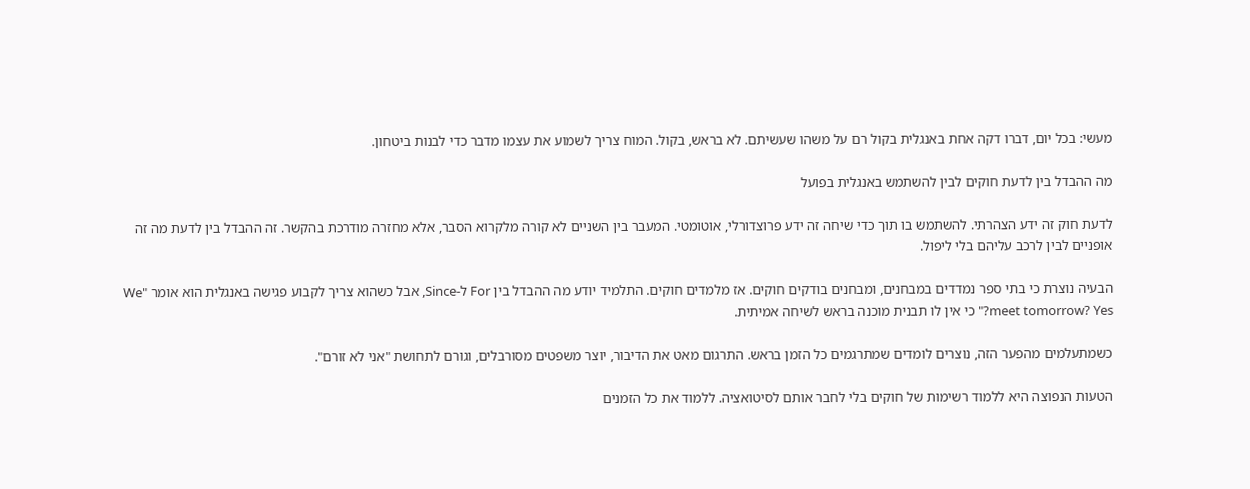מעשי: בכל יום, דברו דקה אחת באנגלית בקול רם על משהו שעשיתם. לא בראש, בקול. המוח צריך לשמוע את עצמו מדבר כדי לבנות ביטחון.

מה ההבדל בין לדעת חוקים לבין להשתמש באנגלית בפועל

לדעת חוק זה ידע הצהרתי. להשתמש בו תוך כדי שיחה זה ידע פרוצדורלי, אוטומטי. המעבר בין השניים לא קורה מלקרוא הסבר, אלא מחזרה מודרכת בהקשר. זה ההבדל בין לדעת מה זה אופניים לבין לרכב עליהם בלי ליפול.

הבעיה נוצרת כי בתי ספר נמדדים במבחנים, ומבחנים בודקים חוקים. אז מלמדים חוקים. התלמיד יודע מה ההבדל בין For ל-Since, אבל כשהוא צריך לקבוע פגישה באנגלית הוא אומר "We meet tomorrow? Yes?" כי אין לו תבנית מוכנה בראש לשיחה אמיתית.

כשמתעלמים מהפער הזה, נוצרים לומדים שמתרגמים כל הזמן בראש. התרגום מאט את הדיבור, יוצר משפטים מסורבלים, וגורם לתחושת "אני לא זורם".

הטעות הנפוצה היא ללמוד רשימות של חוקים בלי לחבר אותם לסיטואציה. ללמוד את כל הזמנים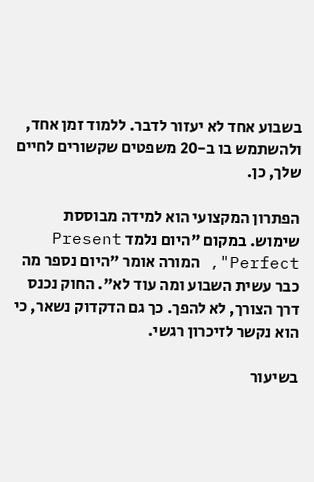בשבוע אחד לא יעזור לדבר. ללמוד זמן אחד, ולהשתמש בו ב-20 משפטים שקשורים לחיים שלך, כן.

הפתרון המקצועי הוא למידה מבוססת שימוש. במקום "היום נלמד Present Perfect", המורה אומר "היום נספר מה כבר עשית השבוע ומה עוד לא". החוק נכנס דרך הצורך, לא להפך. כך גם הדקדוק נשאר, כי הוא נקשר לזיכרון רגשי.

בשיעור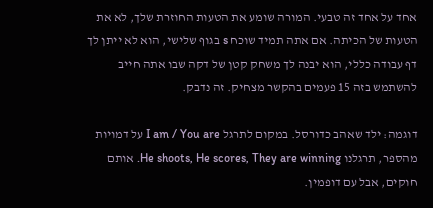אחד על אחד זה טבעי. המורה שומע את הטעות החוזרת שלך, לא את הטעות של הכיתה. אם אתה תמיד שוכח s בגוף שלישי, הוא לא ייתן לך דף עבודה כללי, הוא יבנה לך משחק קטן של דקה שבו אתה חייב להשתמש בזה 15 פעמים בהקשר מצחיק. זה נדבק.

דוגמה: ילד שאהב כדורסל. במקום לתרגל I am / You are על דמויות מהספר, תרגלנו He shoots, He scores, They are winning. אותם חוקים, אבל עם דופמין.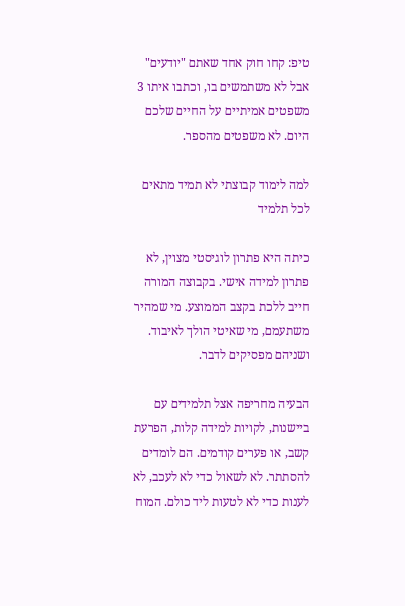טיפ: קחו חוק אחד שאתם "יודעים" אבל לא משתמשים בו, וכתבו איתו 3 משפטים אמיתיים על החיים שלכם היום. לא משפטים מהספר.

למה לימוד קבוצתי לא תמיד מתאים לכל תלמיד

כיתה היא פתרון לוגיסטי מצוין, לא פתרון למידה אישי. בקבוצה המורה חייב ללכת בקצב הממוצע. מי שמהיר משתעמם, מי שאיטי הולך לאיבוד. ושניהם מפסיקים לדבר.

הבעיה מחריפה אצל תלמידים עם ביישנות, לקויות למידה קלות, הפרעת קשב, או פערים קודמים. הם לומדים להסתתר. לא לשאול כדי לא לעכב, לא לענות כדי לא לטעות ליד כולם. המוח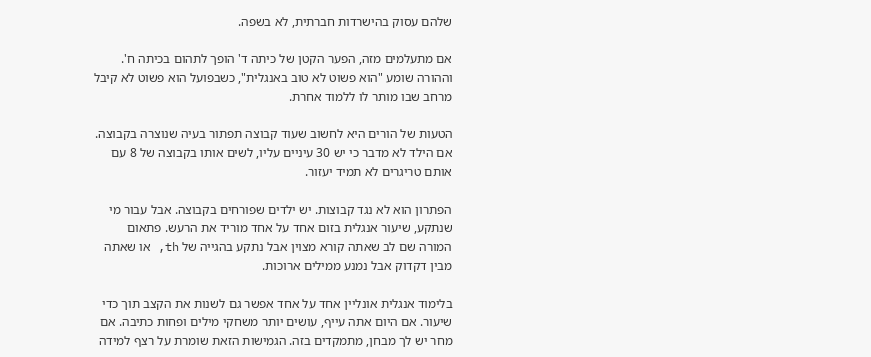שלהם עסוק בהישרדות חברתית, לא בשפה.

אם מתעלמים מזה, הפער הקטן של כיתה ד' הופך לתהום בכיתה ח'. וההורה שומע "הוא פשוט לא טוב באנגלית", כשבפועל הוא פשוט לא קיבל מרחב שבו מותר לו ללמוד אחרת.

הטעות של הורים היא לחשוב שעוד קבוצה תפתור בעיה שנוצרה בקבוצה. אם הילד לא מדבר כי יש 30 עיניים עליו, לשים אותו בקבוצה של 8 עם אותם טריגרים לא תמיד יעזור.

הפתרון הוא לא נגד קבוצות. יש ילדים שפורחים בקבוצה. אבל עבור מי שנתקע, שיעור אנגלית בזום אחד על אחד מוריד את הרעש. פתאום המורה שם לב שאתה קורא מצוין אבל נתקע בהגייה של th, או שאתה מבין דקדוק אבל נמנע ממילים ארוכות.

בלימוד אנגלית אונליין אחד על אחד אפשר גם לשנות את הקצב תוך כדי שיעור. אם היום אתה עייף, עושים יותר משחקי מילים ופחות כתיבה. אם מחר יש לך מבחן, מתמקדים בזה. הגמישות הזאת שומרת על רצף למידה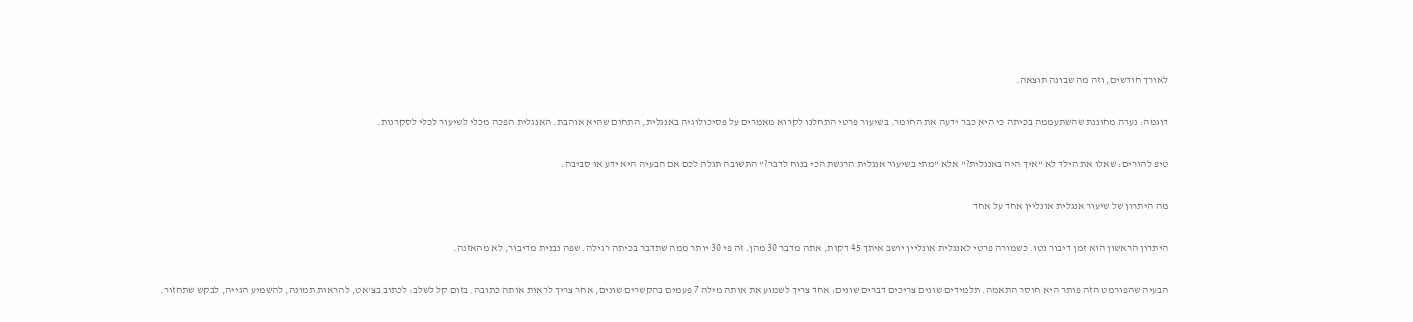לאורך חודשים, וזה מה שבונה תוצאה.

דוגמה: נערה מחוננת שהשתעממה בכיתה כי היא כבר ידעה את החומר. בשיעור פרטי התחלנו לקרוא מאמרים על פסיכולוגיה באנגלית, התחום שהיא אוהבת. האנגלית הפכה מכלי לשיעור לכלי לסקרנות.

טיפ להורים: שאלו את הילד לא "איך היה באנגלית?" אלא "מתי בשיעור אנגלית הרגשת הכי בנוח לדבר?" התשובה תגלה לכם אם הבעיה היא ידע או סביבה.

מה היתרון של שיעור אנגלית אונליין אחד על אחד

היתרון הראשון הוא זמן דיבור נטו. כשמורה פרטי לאנגלית אונליין יושב איתך 45 דקות, אתה מדבר 30 מהן. זה פי 30 יותר ממה שתדבר בכיתה רגילה. שפה נבנית מדיבור, לא מהאזנה.

הבעיה שהפורמט הזה פותר היא חוסר התאמה. תלמידים שונים צריכים דברים שונים: אחד צריך לשמוע את אותה מילה 7 פעמים בהקשרים שונים, אחר צריך לראות אותה כתובה. בזום קל לשלב: לכתוב בצ'אט, להראות תמונה, להשמיע הגייה, לבקש שתחזור.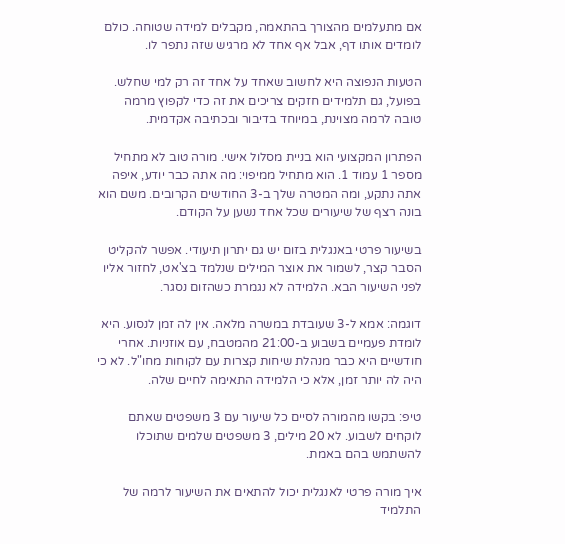אם מתעלמים מהצורך בהתאמה, מקבלים למידה שטוחה. כולם לומדים אותו דף, אבל אף אחד לא מרגיש שזה נתפר לו.

הטעות הנפוצה היא לחשוב שאחד על אחד זה רק למי שחלש. בפועל, גם תלמידים חזקים צריכים את זה כדי לקפוץ מרמה טובה לרמה מצוינת, במיוחד בדיבור ובכתיבה אקדמית.

הפתרון המקצועי הוא בניית מסלול אישי. מורה טוב לא מתחיל מספר 1 עמוד 1. הוא מתחיל ממיפוי: מה אתה כבר יודע, איפה אתה נתקע, ומה המטרה שלך ב-3 החודשים הקרובים. משם הוא בונה רצף של שיעורים שכל אחד נשען על הקודם.

בשיעור פרטי באנגלית בזום יש גם יתרון תיעודי. אפשר להקליט הסבר קצר, לשמור את אוצר המילים שנלמד בצ'אט, לחזור אליו לפני השיעור הבא. הלמידה לא נגמרת כשהזום נסגר.

דוגמה: אמא ל-3 שעובדת במשרה מלאה. אין לה זמן לנסוע. היא לומדת פעמיים בשבוע ב-21:00 מהמטבח, עם אוזניות. אחרי חודשיים היא כבר מנהלת שיחות קצרות עם לקוחות מחו"ל. לא כי היה לה יותר זמן, אלא כי הלמידה התאימה לחיים שלה.

טיפ: בקשו מהמורה לסיים כל שיעור עם 3 משפטים שאתם לוקחים לשבוע. לא 20 מילים, 3 משפטים שלמים שתוכלו להשתמש בהם באמת.

איך מורה פרטי לאנגלית יכול להתאים את השיעור לרמה של התלמיד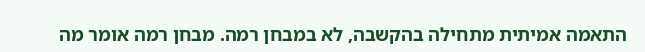התאמה אמיתית מתחילה בהקשבה, לא במבחן רמה. מבחן רמה אומר מה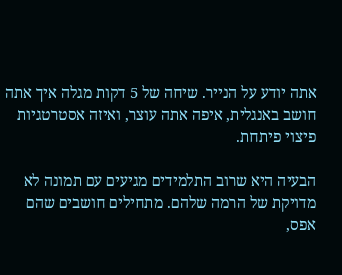אתה יודע על הנייר. שיחה של 5 דקות מגלה איך אתה חושב באנגלית, איפה אתה עוצר, ואיזה אסטרטגיות פיצוי פיתחת.

הבעיה היא שרוב התלמידים מגיעים עם תמונה לא מדויקת של הרמה שלהם. מתחילים חושבים שהם אפס,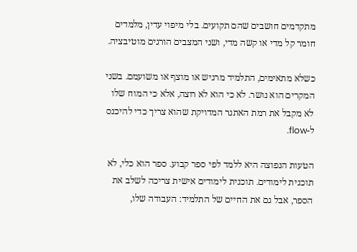מתקדמים חושבים שהם תקועים. בלי מיפוי עדין, מלמדים חומר קל מדי או קשה מדי, ושני המצבים הורגים מוטיבציה.

כשלא מתאימים, התלמיד מרגיש או מוצף או משועמם. בשני המקרים הוא נושר. לא כי הוא לא רוצה, אלא כי המוח שלו לא מקבל את רמת האתגר המדויקת שהוא צריך כדי להיכנס ל-flow.

הטעות הנפוצה היא ללמד לפי ספר קבוע. ספר הוא כלי, לא תוכנית לימודים. תוכנית לימודים אישית צריכה לשלב את הספר, אבל גם את החיים של התלמיד: העבודה שלו,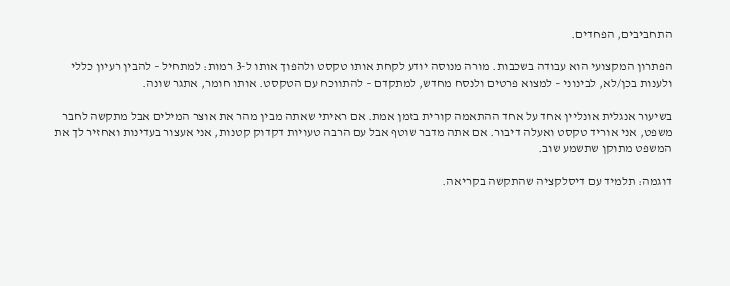התחביבים, הפחדים.

הפתרון המקצועי הוא עבודה בשכבות. מורה מנוסה יודע לקחת אותו טקסט ולהפוך אותו ל-3 רמות: למתחיל – להבין רעיון כללי ולענות בכן/לא, לבינוני – למצוא פרטים ולנסח מחדש, למתקדם – להתווכח עם הטקסט. אותו חומר, אתגר שונה.

בשיעור אנגלית אונליין אחד על אחד ההתאמה קורית בזמן אמת. אם ראיתי שאתה מבין מהר את אוצר המילים אבל מתקשה לחבר משפט, אני אוריד טקסט ואעלה דיבור. אם אתה מדבר שוטף אבל עם הרבה טעויות דקדוק קטנות, אני אעצור בעדינות ואחזיר לך את המשפט מתוקן שתשמע שוב.

דוגמה: תלמיד עם דיסלקציה שהתקשה בקריאה.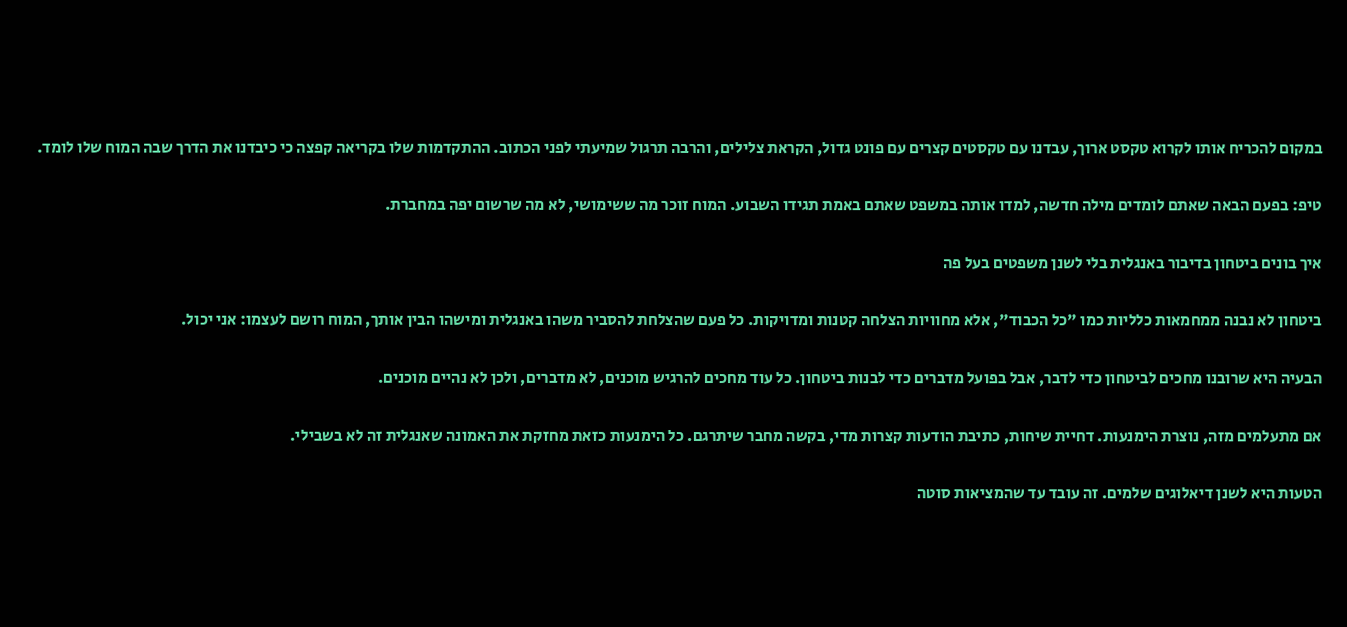במקום להכריח אותו לקרוא טקסט ארוך, עבדנו עם טקסטים קצרים עם פונט גדול, הקראת צלילים, והרבה תרגול שמיעתי לפני הכתוב. ההתקדמות שלו בקריאה קפצה כי כיבדנו את הדרך שבה המוח שלו לומד.

טיפ: בפעם הבאה שאתם לומדים מילה חדשה, למדו אותה במשפט שאתם באמת תגידו השבוע. המוח זוכר מה ששימושי, לא מה שרשום יפה במחברת.

איך בונים ביטחון בדיבור באנגלית בלי לשנן משפטים בעל פה

ביטחון לא נבנה ממחמאות כלליות כמו "כל הכבוד", אלא מחוויות הצלחה קטנות ומדויקות. כל פעם שהצלחת להסביר משהו באנגלית ומישהו הבין אותך, המוח רושם לעצמו: אני יכול.

הבעיה היא שרובנו מחכים לביטחון כדי לדבר, אבל בפועל מדברים כדי לבנות ביטחון. כל עוד מחכים להרגיש מוכנים, לא מדברים, ולכן לא נהיים מוכנים.

אם מתעלמים מזה, נוצרת הימנעות. דחיית שיחות, כתיבת הודעות קצרות מדי, בקשה מחבר שיתרגם. כל הימנעות כזאת מחזקת את האמונה שאנגלית זה לא בשבילי.

הטעות היא לשנן דיאלוגים שלמים. זה עובד עד שהמציאות סוטה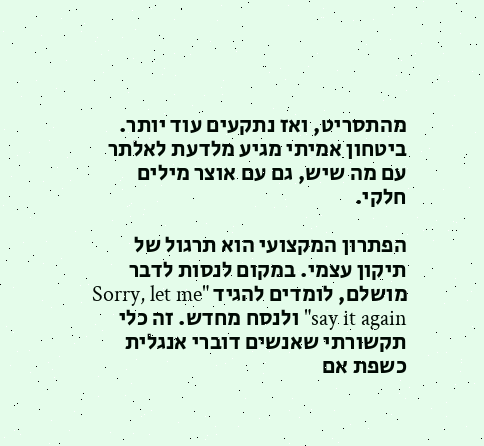מהתסריט, ואז נתקעים עוד יותר. ביטחון אמיתי מגיע מלדעת לאלתר עם מה שיש, גם עם אוצר מילים חלקי.

הפתרון המקצועי הוא תרגול של תיקון עצמי. במקום לנסות לדבר מושלם, לומדים להגיד "Sorry, let me say it again" ולנסח מחדש. זה כלי תקשורתי שאנשים דוברי אנגלית כשפת אם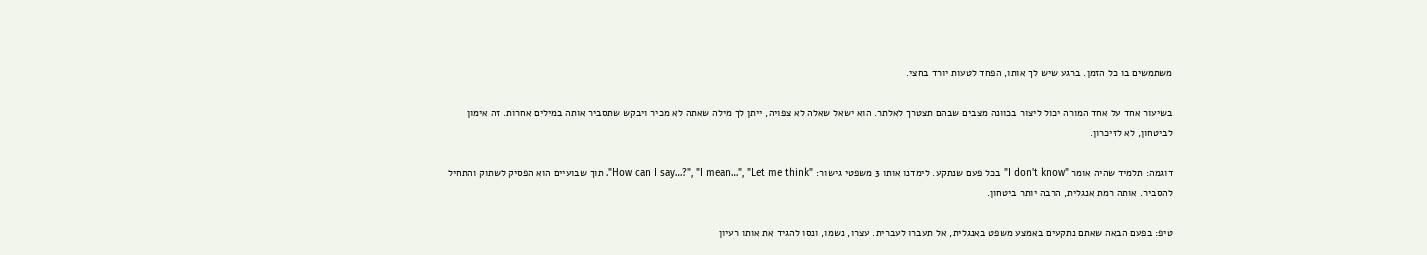משתמשים בו כל הזמן. ברגע שיש לך אותו, הפחד לטעות יורד בחצי.

בשיעור אחד על אחד המורה יכול ליצור בכוונה מצבים שבהם תצטרך לאלתר. הוא ישאל שאלה לא צפויה, ייתן לך מילה שאתה לא מכיר ויבקש שתסביר אותה במילים אחרות. זה אימון לביטחון, לא לזיכרון.

דוגמה: תלמיד שהיה אומר "I don't know" בכל פעם שנתקע. לימדנו אותו 3 משפטי גישור: "How can I say…?", "I mean…", "Let me think". תוך שבועיים הוא הפסיק לשתוק והתחיל להסביר. אותה רמת אנגלית, הרבה יותר ביטחון.

טיפ: בפעם הבאה שאתם נתקעים באמצע משפט באנגלית, אל תעברו לעברית. עצרו, נשמו, ונסו להגיד את אותו רעיון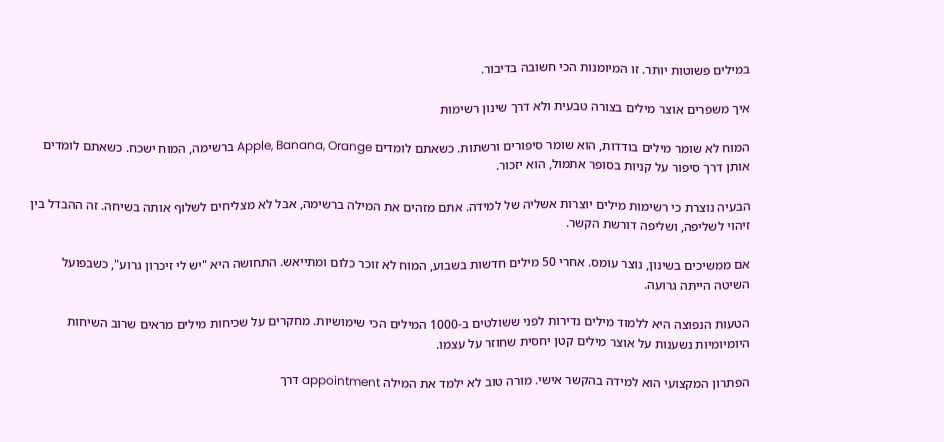במילים פשוטות יותר. זו המיומנות הכי חשובה בדיבור.

איך משפרים אוצר מילים בצורה טבעית ולא דרך שינון רשימות

המוח לא שומר מילים בודדות, הוא שומר סיפורים ורשתות. כשאתם לומדים Apple, Banana, Orange ברשימה, המוח ישכח. כשאתם לומדים אותן דרך סיפור על קניות בסופר אתמול, הוא יזכור.

הבעיה נוצרת כי רשימות מילים יוצרות אשליה של למידה. אתם מזהים את המילה ברשימה, אבל לא מצליחים לשלוף אותה בשיחה. זה ההבדל בין זיהוי לשליפה, ושליפה דורשת הקשר.

אם ממשיכים בשינון, נוצר עומס. אחרי 50 מילים חדשות בשבוע, המוח לא זוכר כלום ומתייאש. התחושה היא "יש לי זיכרון גרוע", כשבפועל השיטה הייתה גרועה.

הטעות הנפוצה היא ללמוד מילים נדירות לפני ששולטים ב-1000 המילים הכי שימושיות. מחקרים על שכיחות מילים מראים שרוב השיחות היומיומיות נשענות על אוצר מילים קטן יחסית שחוזר על עצמו.

הפתרון המקצועי הוא למידה בהקשר אישי. מורה טוב לא ילמד את המילה appointment דרך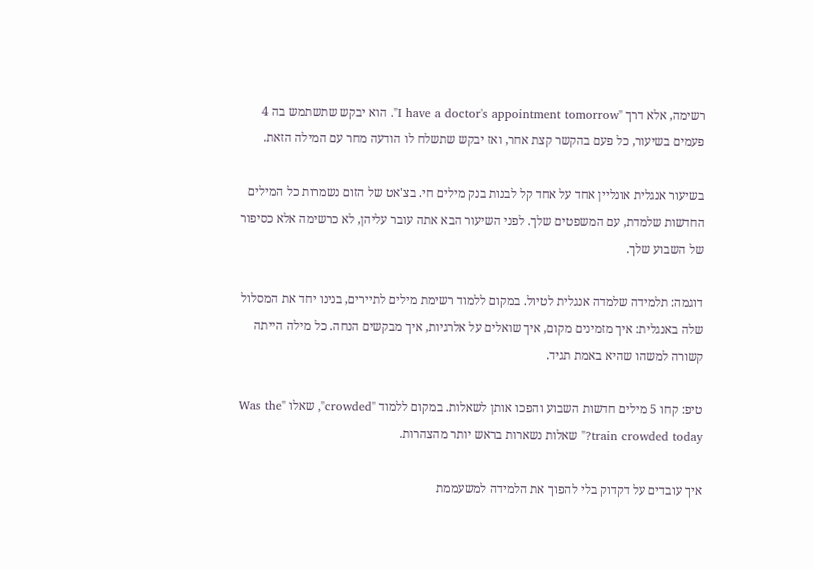רשימה, אלא דרך "I have a doctor's appointment tomorrow". הוא יבקש שתשתמש בה 4 פעמים בשיעור, כל פעם בהקשר קצת אחר, ואז יבקש שתשלח לו הודעה מחר עם המילה הזאת.

בשיעור אנגלית אונליין אחד על אחד קל לבנות בנק מילים חי. בצ'אט של הזום נשמרות כל המילים החדשות שלמדת, עם המשפטים שלך. לפני השיעור הבא אתה עובר עליהן, לא כרשימה אלא כסיפור של השבוע שלך.

דוגמה: תלמידה שלמדה אנגלית לטיול. במקום ללמוד רשימת מילים לתיירים, בנינו יחד את המסלול שלה באנגלית: איך מזמינים מקום, איך שואלים על אלרגיות, איך מבקשים הנחה. כל מילה הייתה קשורה למשהו שהיא באמת תגיד.

טיפ: קחו 5 מילים חדשות השבוע והפכו אותן לשאלות. במקום ללמוד "crowded", שאלו "Was the train crowded today?" שאלות נשארות בראש יותר מהצהרות.

איך עובדים על דקדוק בלי להפוך את הלמידה למשעממת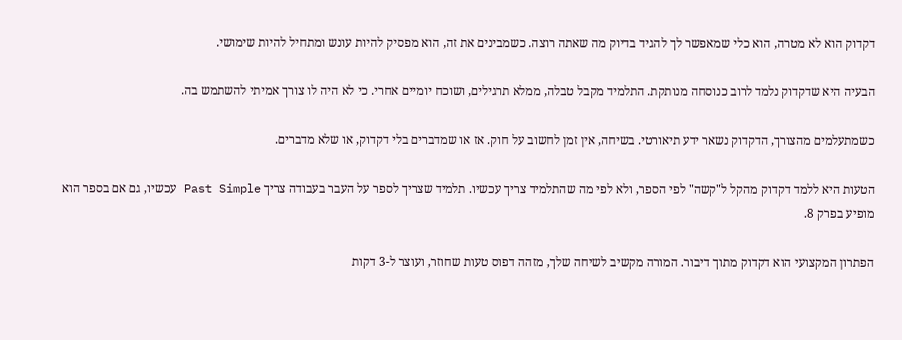דקדוק הוא לא מטרה, הוא כלי שמאפשר לך להגיד בדיוק מה שאתה רוצה. כשמבינים את זה, הוא מפסיק להיות עונש ומתחיל להיות שימושי.

הבעיה היא שדקדוק נלמד לרוב כנוסחה מנותקת. התלמיד מקבל טבלה, ממלא תרגילים, ושוכח יומיים אחרי. כי לא היה לו צורך אמיתי להשתמש בה.

כשמתעלמים מהצורך, הדקדוק נשאר ידע תיאורטי. בשיחה, אין זמן לחשוב על חוק. אז או שמדברים בלי דקדוק, או שלא מדברים.

הטעות היא ללמד דקדוק מהקל ל"קשה" לפי הספר, ולא לפי מה שהתלמיד צריך עכשיו. תלמיד שצריך לספר על העבר בעבודה צריך Past Simple עכשיו, גם אם בספר הוא מופיע בפרק 8.

הפתרון המקצועי הוא דקדוק מתוך דיבור. המורה מקשיב לשיחה שלך, מזהה דפוס טעות שחוזר, ועוצר ל-3 דקות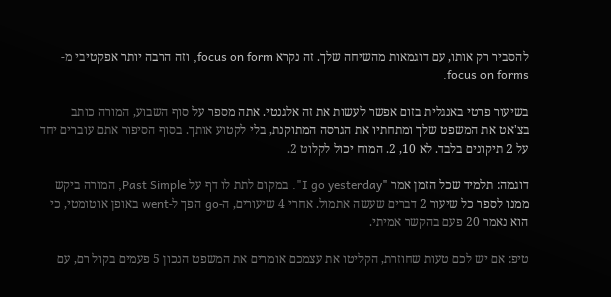להסביר רק אותו, עם דוגמאות מהשיחה שלך. זה נקרא focus on form, וזה הרבה יותר אפקטיבי מ-focus on forms.

בשיעור פרטי באנגלית בזום אפשר לעשות את זה אלגנטי. אתה מספר על סוף השבוע, המורה כותב בצ'אט את המשפט שלך ומתחתיו את הגרסה המתוקנת, בלי לקטוע אותך. בסוף הסיפור אתם עוברים יחד על 2 תיקונים בלבד. לא 10, 2. המוח יכול לקלוט 2.

דוגמה: תלמיד שכל הזמן אמר "I go yesterday". במקום לתת לו דף על Past Simple, המורה ביקש ממנו לספר כל שיעור 2 דברים שעשה אתמול. אחרי 4 שיעורים, ה-go הפך ל-went באופן אוטומטי, כי הוא נאמר 20 פעם בהקשר אמיתי.

טיפ: אם יש לכם טעות שחוזרת, הקליטו את עצמכם אומרים את המשפט הנכון 5 פעמים בקול רם, עם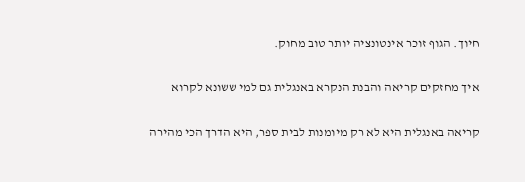חיוך. הגוף זוכר אינטונציה יותר טוב מחוק.

איך מחזקים קריאה והבנת הנקרא באנגלית גם למי ששונא לקרוא

קריאה באנגלית היא לא רק מיומנות לבית ספר, היא הדרך הכי מהירה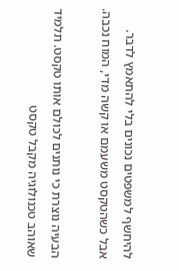להיחשף למשפטים נכונים בלי להתאמץ לדבר. אבל כשהטקסט משעמם או קשה מדי, המוח נכבה.

הבעיה נוצרת כי נותנים לכולם אותו טקסט. תלמיד שאוהב טכנולוגיה מקבל טקסט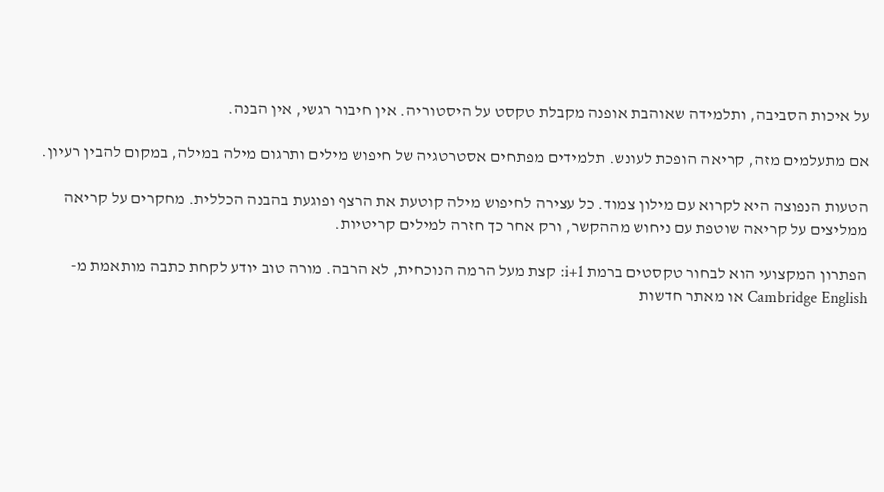על איכות הסביבה, ותלמידה שאוהבת אופנה מקבלת טקסט על היסטוריה. אין חיבור רגשי, אין הבנה.

אם מתעלמים מזה, קריאה הופכת לעונש. תלמידים מפתחים אסטרטגיה של חיפוש מילים ותרגום מילה במילה, במקום להבין רעיון.

הטעות הנפוצה היא לקרוא עם מילון צמוד. כל עצירה לחיפוש מילה קוטעת את הרצף ופוגעת בהבנה הכללית. מחקרים על קריאה ממליצים על קריאה שוטפת עם ניחוש מההקשר, ורק אחר כך חזרה למילים קריטיות.

הפתרון המקצועי הוא לבחור טקסטים ברמת i+1: קצת מעל הרמה הנוכחית, לא הרבה. מורה טוב יודע לקחת כתבה מותאמת מ-Cambridge English או מאתר חדשות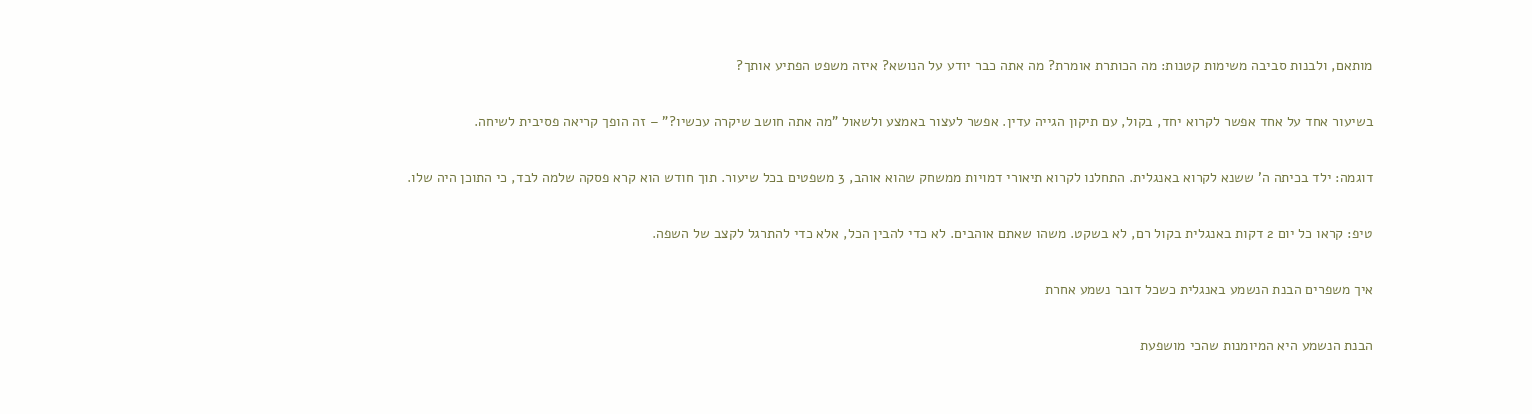מותאם, ולבנות סביבה משימות קטנות: מה הכותרת אומרת? מה אתה כבר יודע על הנושא? איזה משפט הפתיע אותך?

בשיעור אחד על אחד אפשר לקרוא יחד, בקול, עם תיקון הגייה עדין. אפשר לעצור באמצע ולשאול "מה אתה חושב שיקרה עכשיו?" – זה הופך קריאה פסיבית לשיחה.

דוגמה: ילד בכיתה ה' ששנא לקרוא באנגלית. התחלנו לקרוא תיאורי דמויות ממשחק שהוא אוהב, 3 משפטים בכל שיעור. תוך חודש הוא קרא פסקה שלמה לבד, כי התוכן היה שלו.

טיפ: קראו כל יום 2 דקות באנגלית בקול רם, לא בשקט. משהו שאתם אוהבים. לא כדי להבין הכל, אלא כדי להתרגל לקצב של השפה.

איך משפרים הבנת הנשמע באנגלית כשכל דובר נשמע אחרת

הבנת הנשמע היא המיומנות שהכי מושפעת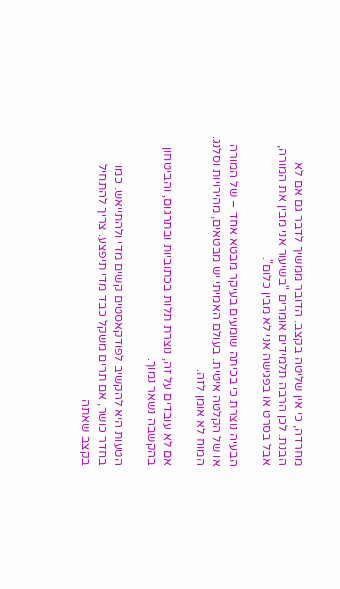מחרדה, כי אין שליטה בקצב. הדובר ממשיך לדבר גם אם לא הבנת. לכן הרבה תלמידים אומרים "בשיעור אני מבין את המורה, אבל בסרט או בפגישה אני לא מבין כלום".

הבעיה נוצרת כי בכיתה שומעים בעיקר מבטא אחד – של המורה או של הקלטה איטית. בעולם האמיתי יש מבטאים, מהירויות וסלנג. המוח לא אומן לזה.

אם לא עובדים על זה, נוצרת תלות בכתוביות ובתרגום, והביטחון בהקשבה נשאר נמוך.

הטעות היא להקשיב לפודקאסטים קשים מדי ולהתייאש. כמו בחדר כושר, אם תרים משקל כבד מדי תיפצע. צריך להתחיל בקצב שאתה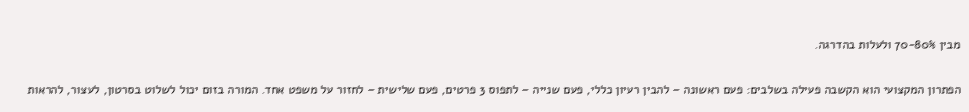מבין 70-80% ולעלות בהדרגה.

הפתרון המקצועי הוא הקשבה פעילה בשלבים: פעם ראשונה – להבין רעיון כללי, פעם שנייה – לתפוס 3 פרטים, פעם שלישית – לחזור על משפט אחד. המורה בזום יכול לשלוט בסרטון, לעצור, להראות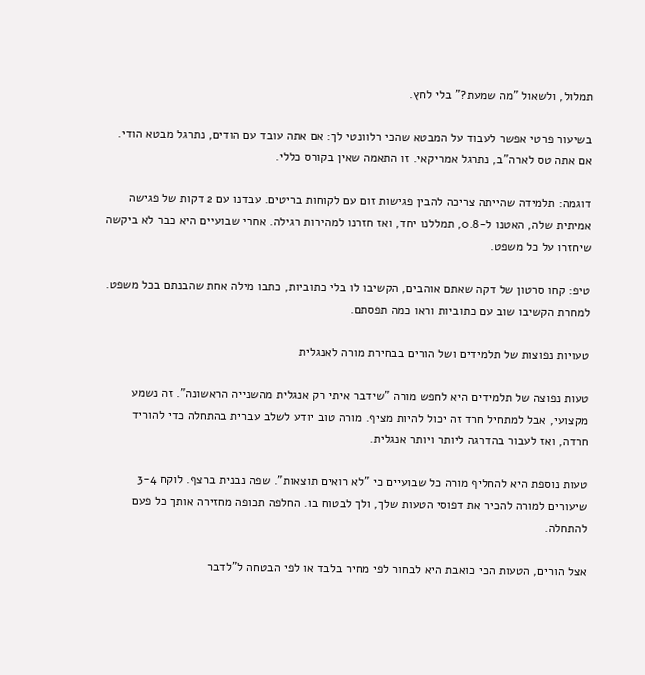תמלול, ולשאול "מה שמעת?" בלי לחץ.

בשיעור פרטי אפשר לעבוד על המבטא שהכי רלוונטי לך: אם אתה עובד עם הודים, נתרגל מבטא הודי. אם אתה טס לארה"ב, נתרגל אמריקאי. זו התאמה שאין בקורס כללי.

דוגמה: תלמידה שהייתה צריכה להבין פגישות זום עם לקוחות בריטים. עבדנו עם 2 דקות של פגישה אמיתית שלה, האטנו ל-0.8, תמללנו יחד, ואז חזרנו למהירות רגילה. אחרי שבועיים היא כבר לא ביקשה שיחזרו על כל משפט.

טיפ: קחו סרטון של דקה שאתם אוהבים, הקשיבו לו בלי כתוביות, כתבו מילה אחת שהבנתם בכל משפט. למחרת הקשיבו שוב עם כתוביות וראו כמה תפסתם.

טעויות נפוצות של תלמידים ושל הורים בבחירת מורה לאנגלית

טעות נפוצה של תלמידים היא לחפש מורה "שידבר איתי רק אנגלית מהשנייה הראשונה". זה נשמע מקצועי, אבל למתחיל חרד זה יכול להיות מציף. מורה טוב יודע לשלב עברית בהתחלה כדי להוריד חרדה, ואז לעבור בהדרגה ליותר ויותר אנגלית.

טעות נוספת היא להחליף מורה כל שבועיים כי "לא רואים תוצאות". שפה נבנית ברצף. לוקח 3-4 שיעורים למורה להכיר את דפוסי הטעות שלך, ולך לבטוח בו. החלפה תכופה מחזירה אותך כל פעם להתחלה.

אצל הורים, הטעות הכי כואבת היא לבחור לפי מחיר בלבד או לפי הבטחה ל"לדבר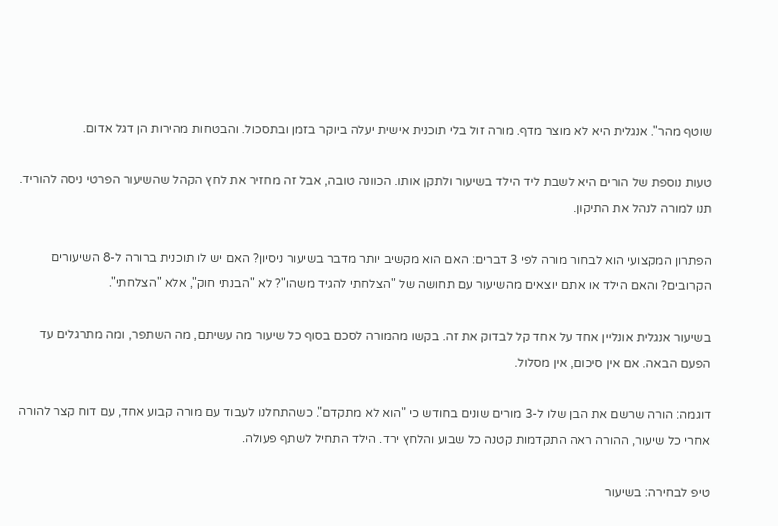שוטף מהר". אנגלית היא לא מוצר מדף. מורה זול בלי תוכנית אישית יעלה ביוקר בזמן ובתסכול. והבטחות מהירות הן דגל אדום.

טעות נוספת של הורים היא לשבת ליד הילד בשיעור ולתקן אותו. הכוונה טובה, אבל זה מחזיר את לחץ הקהל שהשיעור הפרטי ניסה להוריד. תנו למורה לנהל את התיקון.

הפתרון המקצועי הוא לבחור מורה לפי 3 דברים: האם הוא מקשיב יותר מדבר בשיעור ניסיון? האם יש לו תוכנית ברורה ל-8 השיעורים הקרובים? והאם הילד או אתם יוצאים מהשיעור עם תחושה של "הצלחתי להגיד משהו"? לא "הבנתי חוק", אלא "הצלחתי".

בשיעור אנגלית אונליין אחד על אחד קל לבדוק את זה. בקשו מהמורה לסכם בסוף כל שיעור מה עשיתם, מה השתפר, ומה מתרגלים עד הפעם הבאה. אם אין סיכום, אין מסלול.

דוגמה: הורה שרשם את הבן שלו ל-3 מורים שונים בחודש כי "הוא לא מתקדם". כשהתחלנו לעבוד עם מורה קבוע אחד, עם דוח קצר להורה אחרי כל שיעור, ההורה ראה התקדמות קטנה כל שבוע והלחץ ירד. הילד התחיל לשתף פעולה.

טיפ לבחירה: בשיעור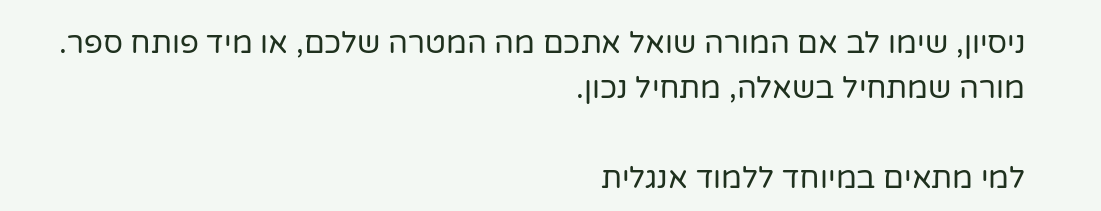ניסיון, שימו לב אם המורה שואל אתכם מה המטרה שלכם, או מיד פותח ספר. מורה שמתחיל בשאלה, מתחיל נכון.

למי מתאים במיוחד ללמוד אנגלית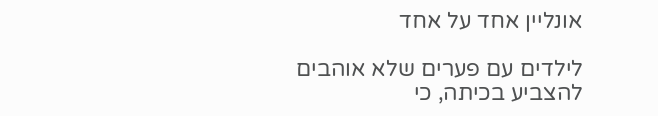אונליין אחד על אחד

לילדים עם פערים שלא אוהבים להצביע בכיתה, כי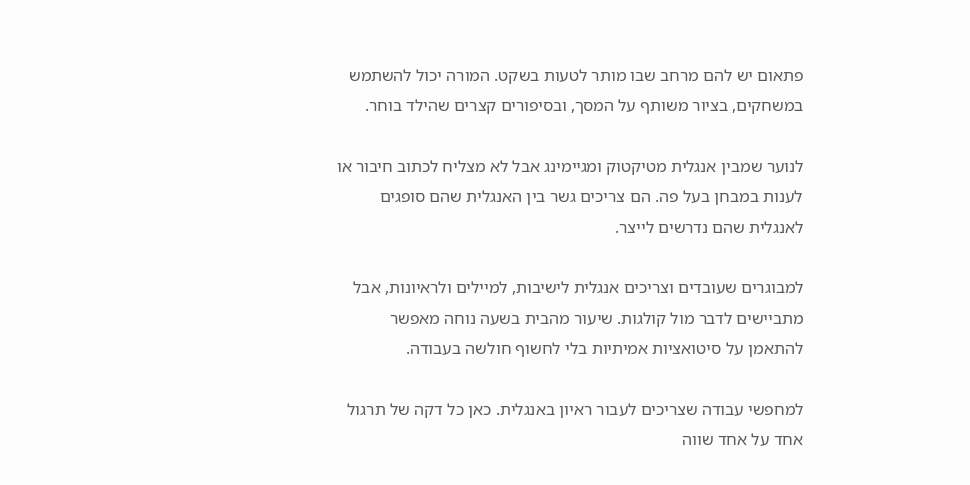פתאום יש להם מרחב שבו מותר לטעות בשקט. המורה יכול להשתמש במשחקים, בציור משותף על המסך, ובסיפורים קצרים שהילד בוחר.

לנוער שמבין אנגלית מטיקטוק ומגיימינג אבל לא מצליח לכתוב חיבור או לענות במבחן בעל פה. הם צריכים גשר בין האנגלית שהם סופגים לאנגלית שהם נדרשים לייצר.

למבוגרים שעובדים וצריכים אנגלית לישיבות, למיילים ולראיונות, אבל מתביישים לדבר מול קולגות. שיעור מהבית בשעה נוחה מאפשר להתאמן על סיטואציות אמיתיות בלי לחשוף חולשה בעבודה.

למחפשי עבודה שצריכים לעבור ראיון באנגלית. כאן כל דקה של תרגול אחד על אחד שווה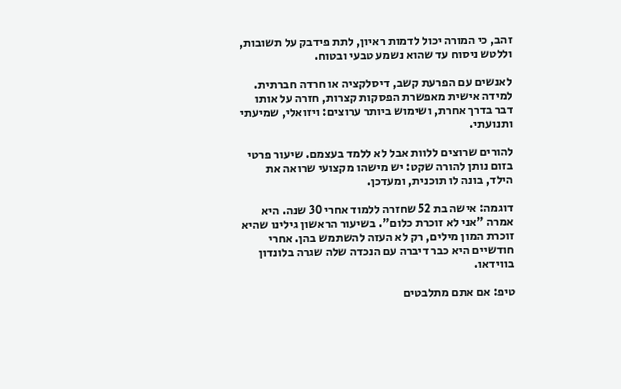זהב, כי המורה יכול לדמות ראיון, לתת פידבק על תשובות, וללטש ניסוח עד שהוא נשמע טבעי ובטוח.

לאנשים עם הפרעת קשב, דיסלקציה או חרדה חברתית. למידה אישית מאפשרת הפסקות קצרות, חזרה על אותו דבר בדרך אחרת, ושימוש ביותר ערוצים: ויזואלי, שמיעתי ותנועתי.

להורים שרוצים ללוות אבל לא ללמד בעצמם. שיעור פרטי בזום נותן להורה שקט: יש מישהו מקצועי שרואה את הילד, בונה לו תוכנית, ומעדכן.

דוגמה: אישה בת 52 שחזרה ללמוד אחרי 30 שנה. היא אמרה "אני לא זוכרת כלום". בשיעור הראשון גילינו שהיא זוכרת המון מילים, רק לא העזה להשתמש בהן. אחרי חודשיים היא כבר דיברה עם הנכדה שלה שגרה בלונדון בווידאו.

טיפ: אם אתם מתלבטים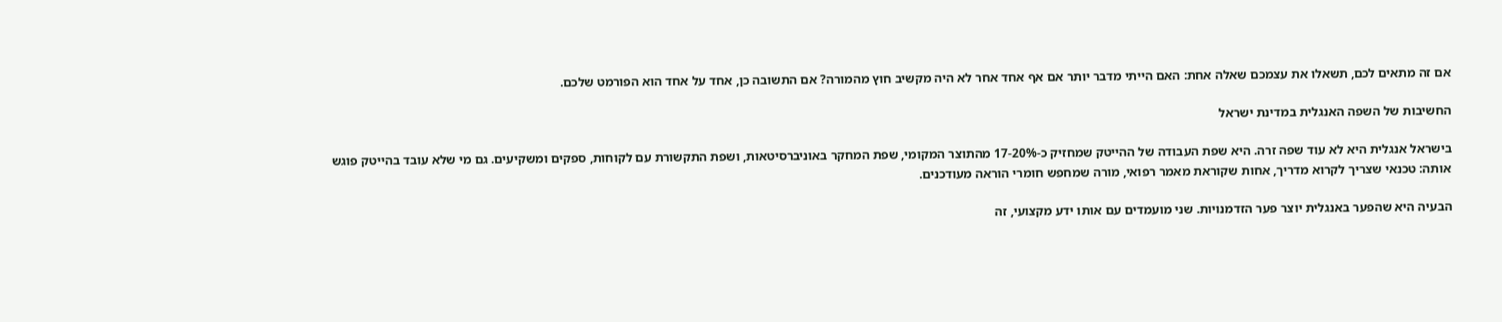אם זה מתאים לכם, תשאלו את עצמכם שאלה אחת: האם הייתי מדבר יותר אם אף אחד אחר לא היה מקשיב חוץ מהמורה? אם התשובה כן, אחד על אחד הוא הפורמט שלכם.

החשיבות של השפה האנגלית במדינת ישראל

בישראל אנגלית היא לא עוד שפה זרה. היא שפת העבודה של ההייטק שמחזיק כ-17-20% מהתוצר המקומי, שפת המחקר באוניברסיטאות, ושפת התקשורת עם לקוחות, ספקים ומשקיעים. גם מי שלא עובד בהייטק פוגש אותה: טכנאי שצריך לקרוא מדריך, אחות שקוראת מאמר רפואי, מורה שמחפש חומרי הוראה מעודכנים.

הבעיה היא שהפער באנגלית יוצר פער הזדמנויות. שני מועמדים עם אותו ידע מקצועי, זה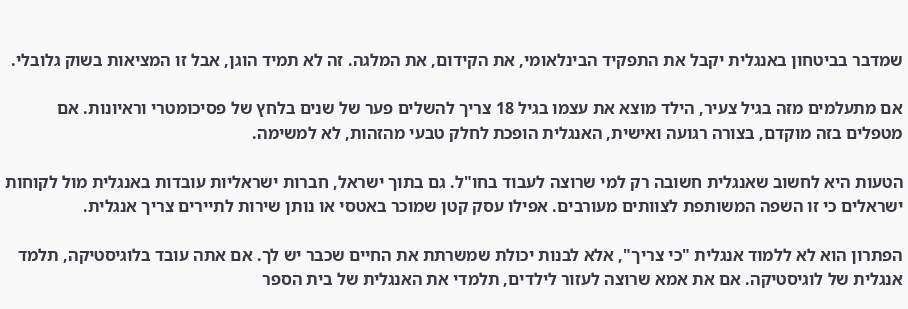שמדבר בביטחון באנגלית יקבל את התפקיד הבינלאומי, את הקידום, את המלגה. זה לא תמיד הוגן, אבל זו המציאות בשוק גלובלי.

אם מתעלמים מזה בגיל צעיר, הילד מוצא את עצמו בגיל 18 צריך להשלים פער של שנים בלחץ של פסיכומטרי וראיונות. אם מטפלים בזה מוקדם, בצורה רגועה ואישית, האנגלית הופכת לחלק טבעי מהזהות, לא למשימה.

הטעות היא לחשוב שאנגלית חשובה רק למי שרוצה לעבוד בחו"ל. גם בתוך ישראל, חברות ישראליות עובדות באנגלית מול לקוחות ישראלים כי זו השפה המשותפת לצוותים מעורבים. אפילו עסק קטן שמוכר באטסי או נותן שירות לתיירים צריך אנגלית.

הפתרון הוא לא ללמוד אנגלית "כי צריך", אלא לבנות יכולת שמשרתת את החיים שכבר יש לך. אם אתה עובד בלוגיסטיקה, תלמד אנגלית של לוגיסטיקה. אם את אמא שרוצה לעזור לילדים, תלמדי את האנגלית של בית הספר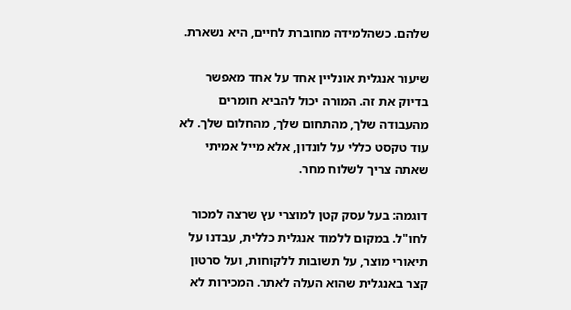שלהם. כשהלמידה מחוברת לחיים, היא נשארת.

שיעור אנגלית אונליין אחד על אחד מאפשר בדיוק את זה. המורה יכול להביא חומרים מהעבודה שלך, מהתחום שלך, מהחלום שלך. לא עוד טקסט כללי על לונדון, אלא מייל אמיתי שאתה צריך לשלוח מחר.

דוגמה: בעל עסק קטן למוצרי עץ שרצה למכור לחו"ל. במקום ללמוד אנגלית כללית, עבדנו על תיאורי מוצר, על תשובות ללקוחות, ועל סרטון קצר באנגלית שהוא העלה לאתר. המכירות לא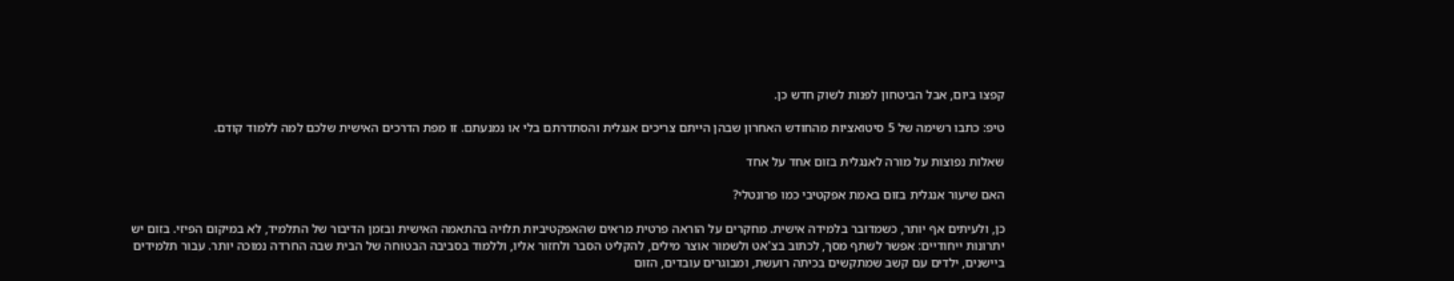קפצו ביום, אבל הביטחון לפנות לשוק חדש כן.

טיפ: כתבו רשימה של 5 סיטואציות מהחודש האחרון שבהן הייתם צריכים אנגלית והסתדרתם בלי או נמנעתם. זו מפת הדרכים האישית שלכם למה ללמוד קודם.

שאלות נפוצות על מורה לאנגלית בזום אחד על אחד

האם שיעור אנגלית בזום באמת אפקטיבי כמו פרונטלי?

כן, ולעיתים אף יותר, כשמדובר בלמידה אישית. מחקרים על הוראה פרטית מראים שהאפקטיביות תלויה בהתאמה האישית ובזמן הדיבור של התלמיד, לא במיקום הפיזי. בזום יש יתרונות ייחודיים: אפשר לשתף מסך, לכתוב בצ'אט ולשמור אוצר מילים, להקליט הסבר ולחזור אליו, וללמוד בסביבה הבטוחה של הבית שבה החרדה נמוכה יותר. עבור תלמידים ביישנים, ילדים עם קשב שמתקשים בכיתה רועשת, ומבוגרים עובדים, הזום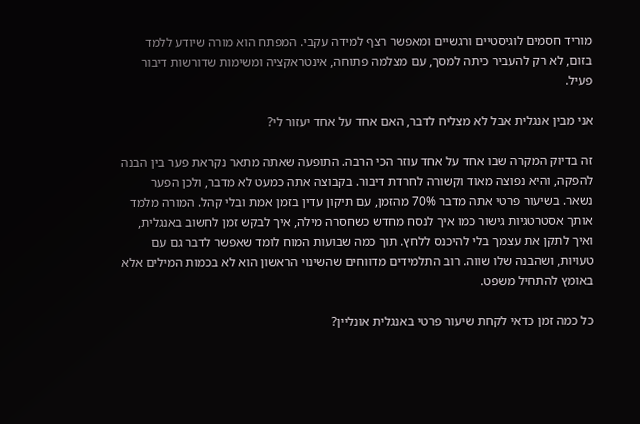מוריד חסמים לוגיסטיים ורגשיים ומאפשר רצף למידה עקבי. המפתח הוא מורה שיודע ללמד בזום, לא רק להעביר כיתה למסך, עם מצלמה פתוחה, אינטראקציה ומשימות שדורשות דיבור פעיל.

אני מבין אנגלית אבל לא מצליח לדבר, האם אחד על אחד יעזור לי?

זה בדיוק המקרה שבו אחד על אחד עוזר הכי הרבה. התופעה שאתה מתאר נקראת פער בין הבנה להפקה, והיא נפוצה מאוד וקשורה לחרדת דיבור. בקבוצה אתה כמעט לא מדבר, ולכן הפער נשאר. בשיעור פרטי אתה מדבר 70% מהזמן, עם תיקון עדין בזמן אמת ובלי קהל. המורה מלמד אותך אסטרטגיות גישור כמו איך לנסח מחדש כשחסרה מילה, איך לבקש זמן לחשוב באנגלית, ואיך לתקן את עצמך בלי להיכנס ללחץ. תוך כמה שבועות המוח לומד שאפשר לדבר גם עם טעויות, ושהבנה שלו שווה. רוב התלמידים מדווחים שהשינוי הראשון הוא לא בכמות המילים אלא באומץ להתחיל משפט.

כל כמה זמן כדאי לקחת שיעור פרטי באנגלית אונליין?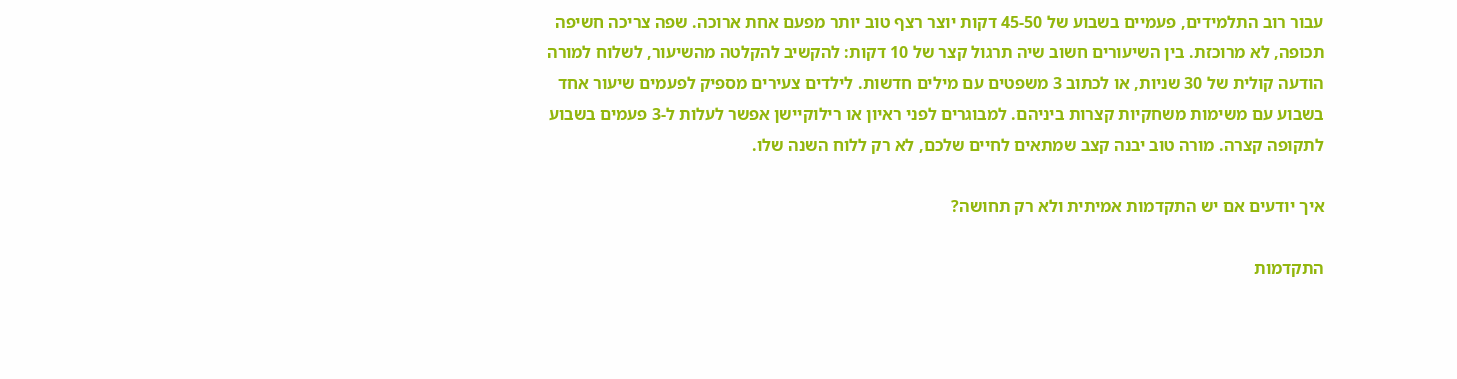עבור רוב התלמידים, פעמיים בשבוע של 45-50 דקות יוצר רצף טוב יותר מפעם אחת ארוכה. שפה צריכה חשיפה תכופה, לא מרוכזת. בין השיעורים חשוב שיה תרגול קצר של 10 דקות: להקשיב להקלטה מהשיעור, לשלוח למורה הודעה קולית של 30 שניות, או לכתוב 3 משפטים עם מילים חדשות. לילדים צעירים מספיק לפעמים שיעור אחד בשבוע עם משימות משחקיות קצרות ביניהם. למבוגרים לפני ראיון או רילוקיישן אפשר לעלות ל-3 פעמים בשבוע לתקופה קצרה. מורה טוב יבנה קצב שמתאים לחיים שלכם, לא רק ללוח השנה שלו.

איך יודעים אם יש התקדמות אמיתית ולא רק תחושה?

התקדמות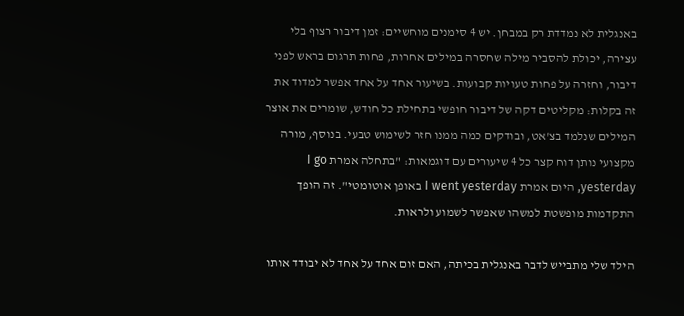באנגלית לא נמדדת רק במבחן. יש 4 סימנים מוחשיים: זמן דיבור רצוף בלי עצירה, יכולת להסביר מילה שחסרה במילים אחרות, פחות תרגום בראש לפני דיבור, וחזרה על פחות טעויות קבועות. בשיעור אחד על אחד אפשר למדוד את זה בקלות: מקליטים דקה של דיבור חופשי בתחילת כל חודש, שומרים את אוצר המילים שנלמד בצ'אט, ובודקים כמה ממנו חזר לשימוש טבעי. בנוסף, מורה מקצועי נותן דוח קצר כל 4 שיעורים עם דוגמאות: "בתחלה אמרת I go yesterday, היום אמרת I went yesterday באופן אוטומטי". זה הופך התקדמות מופשטת למשהו שאפשר לשמוע ולראות.

הילד שלי מתבייש לדבר באנגלית בכיתה, האם זום אחד על אחד לא יבודד אותו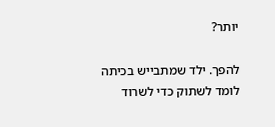יותר?

להפך. ילד שמתבייש בכיתה לומד לשתוק כדי לשרוד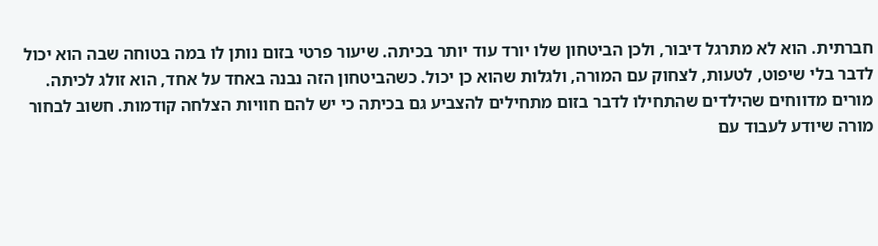חברתית. הוא לא מתרגל דיבור, ולכן הביטחון שלו יורד עוד יותר בכיתה. שיעור פרטי בזום נותן לו במה בטוחה שבה הוא יכול לדבר בלי שיפוט, לטעות, לצחוק עם המורה, ולגלות שהוא כן יכול. כשהביטחון הזה נבנה באחד על אחד, הוא זולג לכיתה. מורים מדווחים שהילדים שהתחילו לדבר בזום מתחילים להצביע גם בכיתה כי יש להם חוויות הצלחה קודמות. חשוב לבחור מורה שיודע לעבוד עם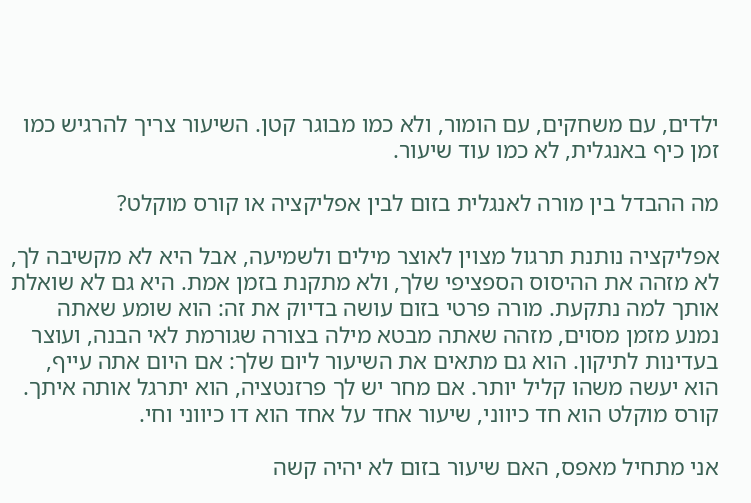ילדים, עם משחקים, עם הומור, ולא כמו מבוגר קטן. השיעור צריך להרגיש כמו זמן כיף באנגלית, לא כמו עוד שיעור.

מה ההבדל בין מורה לאנגלית בזום לבין אפליקציה או קורס מוקלט?

אפליקציה נותנת תרגול מצוין לאוצר מילים ולשמיעה, אבל היא לא מקשיבה לך, לא מזהה את ההיסוס הספציפי שלך, ולא מתקנת בזמן אמת. היא גם לא שואלת אותך למה נתקעת. מורה פרטי בזום עושה בדיוק את זה: הוא שומע שאתה נמנע מזמן מסוים, מזהה שאתה מבטא מילה בצורה שגורמת לאי הבנה, ועוצר בעדינות לתיקון. הוא גם מתאים את השיעור ליום שלך: אם היום אתה עייף, הוא יעשה משהו קליל יותר. אם מחר יש לך פרזנטציה, הוא יתרגל אותה איתך. קורס מוקלט הוא חד כיווני, שיעור אחד על אחד הוא דו כיווני וחי.

אני מתחיל מאפס, האם שיעור בזום לא יהיה קשה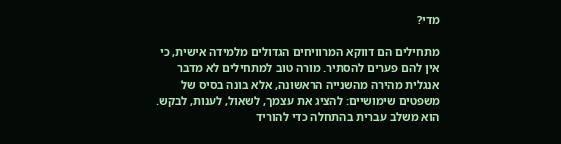מדי?

מתחילים הם דווקא המרוויחים הגדולים מלמידה אישית, כי אין להם פערים להסתיר. מורה טוב למתחילים לא מדבר אנגלית מהירה מהשנייה הראשונה, אלא בונה בסיס של משפטים שימושיים: להציג את עצמך, לשאול, לענות, לבקש. הוא משלב עברית בהתחלה כדי להוריד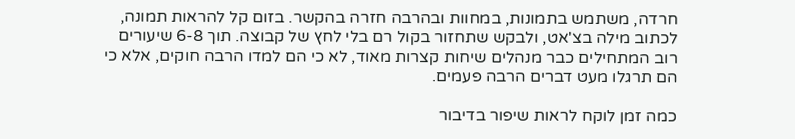חרדה, משתמש בתמונות, במחוות ובהרבה חזרה בהקשר. בזום קל להראות תמונה, לכתוב מילה בצ'אט, ולבקש שתחזור בקול רם בלי לחץ של קבוצה. תוך 6-8 שיעורים רוב המתחילים כבר מנהלים שיחות קצרות מאוד, לא כי הם למדו הרבה חוקים, אלא כי הם תרגלו מעט דברים הרבה פעמים.

כמה זמן לוקח לראות שיפור בדיבור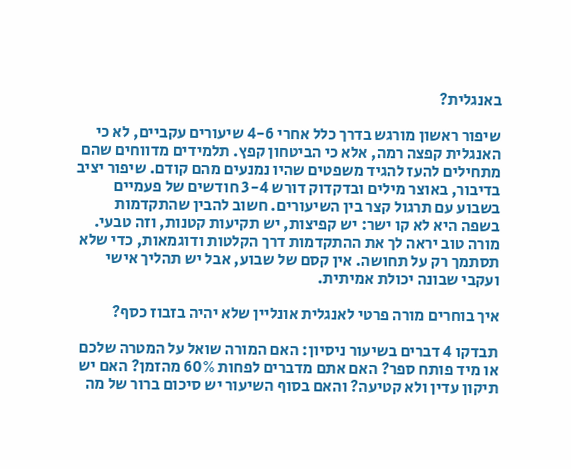באנגלית?

שיפור ראשון מורגש בדרך כלל אחרי 4-6 שיעורים עקביים, לא כי האנגלית קפצה רמה, אלא כי הביטחון קפץ. תלמידים מדווחים שהם מתחילים להעז להגיד משפטים שהיו נמנעים מהם קודם. שיפור יציב בדיבור, באוצר מילים ובדקדוק דורש 3-4 חודשים של פעמיים בשבוע עם תרגול קצר בין השיעורים. חשוב להבין שהתקדמות בשפה היא לא קו ישר: יש קפיצות, יש תקיעות קטנות, וזה טבעי. מורה טוב יראה לך את ההתקדמות דרך הקלטות ודוגמאות, כדי שלא תסתמך רק על תחושה. אין קסם של שבוע, אבל יש תהליך אישי ועקבי שבונה יכולת אמיתית.

איך בוחרים מורה פרטי לאנגלית אונליין שלא יהיה בזבוז כסף?

תבדקו 4 דברים בשיעור ניסיון: האם המורה שואל על המטרה שלכם או מיד פותח ספר? האם אתם מדברים לפחות 60% מהזמן? האם יש תיקון עדין ולא קטיעה? והאם בסוף השיעור יש סיכום ברור של מה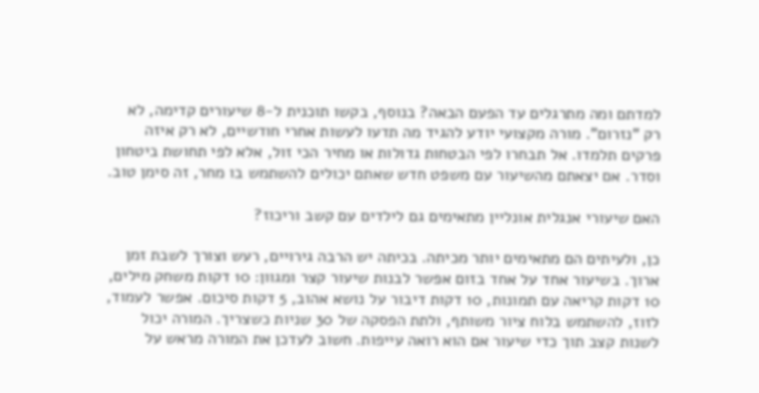למדתם ומה מתרגלים עד הפעם הבאה? בנוסף, בקשו תוכנית ל-8 שיעורים קדימה, לא רק "נזרום". מורה מקצועי יודע להגיד מה תדעו לעשות אחרי חודשיים, לא רק איזה פרקים תלמדו. אל תבחרו לפי הבטחות גדולות או מחיר הכי זול, אלא לפי תחושת ביטחון וסדר. אם יצאתם מהשיעור עם משפט חדש שאתם יכולים להשתמש בו מחר, זה סימן טוב.

האם שיעורי אנגלית אונליין מתאימים גם לילדים עם קשב וריכוז?

כן, ולעיתים הם מתאימים יותר מכיתה. בכיתה יש הרבה גירויים, רעש וצורך לשבת זמן ארוך. בשיעור אחד על אחד בזום אפשר לבנות שיעור קצר ומגוון: 10 דקות משחק מילים, 10 דקות קריאה עם תמונות, 10 דקות דיבור על נושא אהוב, 5 דקות סיכום. אפשר לעמוד, לזוז, להשתמש בלוח ציור משותף, ולתת הפסקה של 30 שניות כשצריך. המורה יכול לשנות קצב תוך כדי שיעור אם הוא רואה עייפות. חשוב לעדכן את המורה מראש על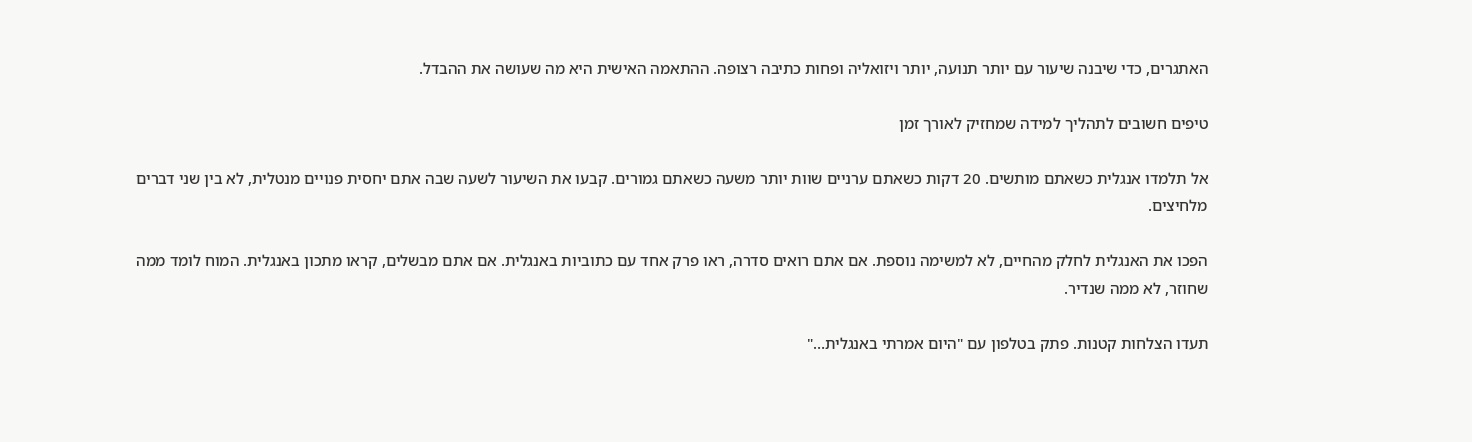האתגרים, כדי שיבנה שיעור עם יותר תנועה, יותר ויזואליה ופחות כתיבה רצופה. ההתאמה האישית היא מה שעושה את ההבדל.

טיפים חשובים לתהליך למידה שמחזיק לאורך זמן

אל תלמדו אנגלית כשאתם מותשים. 20 דקות כשאתם ערניים שוות יותר משעה כשאתם גמורים. קבעו את השיעור לשעה שבה אתם יחסית פנויים מנטלית, לא בין שני דברים מלחיצים.

הפכו את האנגלית לחלק מהחיים, לא למשימה נוספת. אם אתם רואים סדרה, ראו פרק אחד עם כתוביות באנגלית. אם אתם מבשלים, קראו מתכון באנגלית. המוח לומד ממה שחוזר, לא ממה שנדיר.

תעדו הצלחות קטנות. פתק בטלפון עם "היום אמרתי באנגלית…"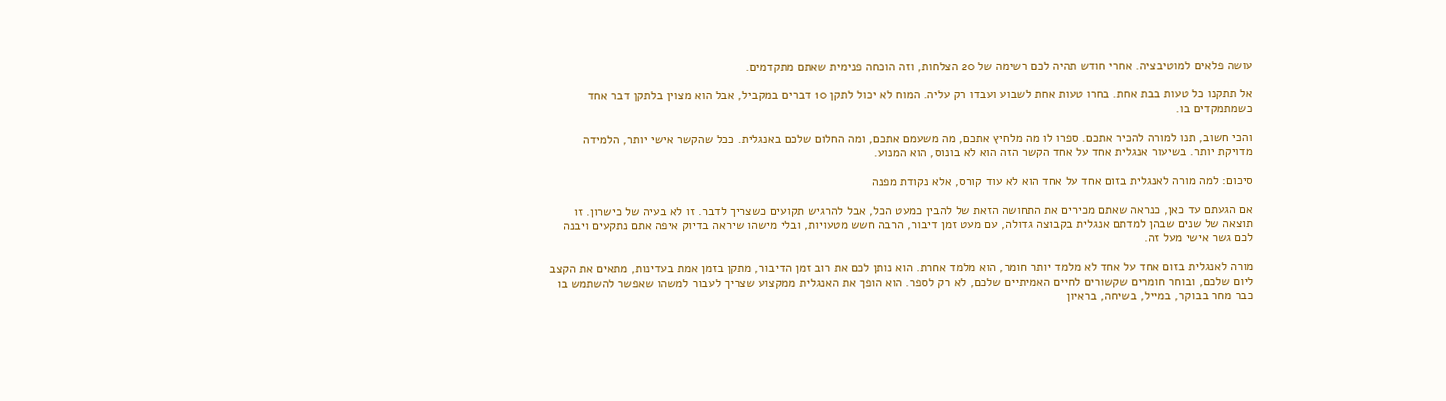עושה פלאים למוטיבציה. אחרי חודש תהיה לכם רשימה של 20 הצלחות, וזה הוכחה פנימית שאתם מתקדמים.

אל תתקנו כל טעות בבת אחת. בחרו טעות אחת לשבוע ועבדו רק עליה. המוח לא יכול לתקן 10 דברים במקביל, אבל הוא מצוין בלתקן דבר אחד כשמתמקדים בו.

והכי חשוב, תנו למורה להכיר אתכם. ספרו לו מה מלחיץ אתכם, מה משעמם אתכם, ומה החלום שלכם באנגלית. ככל שהקשר אישי יותר, הלמידה מדויקת יותר. בשיעור אנגלית אחד על אחד הקשר הזה הוא לא בונוס, הוא המנוע.

סיכום: למה מורה לאנגלית בזום אחד על אחד הוא לא עוד קורס, אלא נקודת מפנה

אם הגעתם עד כאן, כנראה שאתם מכירים את התחושה הזאת של להבין כמעט הכל, אבל להרגיש תקועים כשצריך לדבר. זו לא בעיה של כישרון. זו תוצאה של שנים שבהן למדתם אנגלית בקבוצה גדולה, עם מעט זמן דיבור, הרבה חשש מטעויות, ובלי מישהו שיראה בדיוק איפה אתם נתקעים ויבנה לכם גשר אישי מעל זה.

מורה לאנגלית בזום אחד על אחד לא מלמד יותר חומר, הוא מלמד אחרת. הוא נותן לכם את רוב זמן הדיבור, מתקן בזמן אמת בעדינות, מתאים את הקצב ליום שלכם, ובוחר חומרים שקשורים לחיים האמיתיים שלכם, לא רק לספר. הוא הופך את האנגלית ממקצוע שצריך לעבור למשהו שאפשר להשתמש בו כבר מחר בבוקר, במייל, בשיחה, בראיון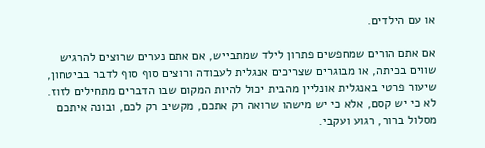או עם הילדים.

אם אתם הורים שמחפשים פתרון לילד שמתבייש, אם אתם נערים שרוצים להרגיש שווים בכיתה, או מבוגרים שצריכים אנגלית לעבודה ורוצים סוף סוף לדבר בביטחון, שיעור פרטי באנגלית אונליין מהבית יכול להיות המקום שבו הדברים מתחילים לזוז. לא כי יש קסם, אלא כי יש מישהו שרואה רק אתכם, מקשיב רק לכם, ובונה איתכם מסלול ברור, רגוע ועקבי.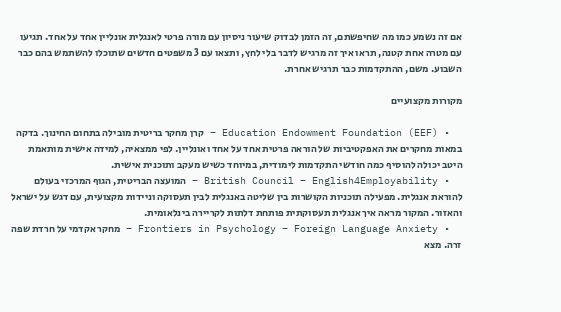אם זה נשמע כמו מה שחיפשתם, זה הזמן לבדוק שיעור ניסיון עם מורה פרטי לאנגלית אונליין אחד על אחד. תגיעו עם מטרה אחת קטנה, תראו איך זה מרגיש לדבר בלי לחץ, ותצאו עם 3 משפטים חדשים שתוכלו להשתמש בהם כבר השבוע. משם, ההתקדמות כבר תרגיש אחרת.

מקורות מקצועיים

  • Education Endowment Foundation (EEF) – קרן מחקר בריטית מובילה בתחום החינוך. בדקה במאות מחקרים את האפקטיביות של הוראה פרטית אחד על אחד ואונליין. לפי ממצאיה, למידה אישית מותאמת היטב יכולה להוסיף כמה חודשי התקדמות לימודית, במיוחד כשיש מעקב ותוכנית אישית.
  • British Council – English4Employability – המועצה הבריטית, הגוף המרכזי בעולם להוראת אנגלית. מפעילה תוכניות הקושרות בין שליטה באנגלית לבין תעסוקה וניידות מקצועית, עם דגש על ישראל והאזור. המקור מראה איך אנגלית תעסוקתית פותחת דלתות לקריירה בינלאומית.
  • Frontiers in Psychology – Foreign Language Anxiety – מחקר אקדמי על חרדת שפה זרה. מצא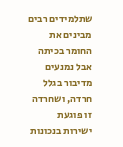שתלמידים רבים מבינים את החומר בכיתה אבל נמנעים מדיבור בגלל חרדה, ושחרדה זו פוגעת ישירות בנכונות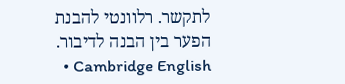לתקשר. רלוונטי להבנת הפער בין הבנה לדיבור.
  • Cambridge English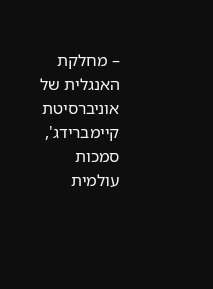– מחלקת האנגלית של אוניברסיטת קיימברידג', סמכות עולמית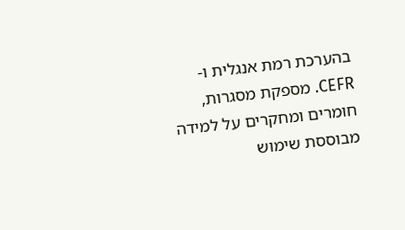בהערכת רמת אנגלית ו-CEFR. מספקת מסגרות, חומרים ומחקרים על למידה מבוססת שימוש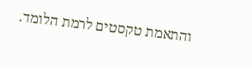והתאמת טקסטים לרמת הלומד.